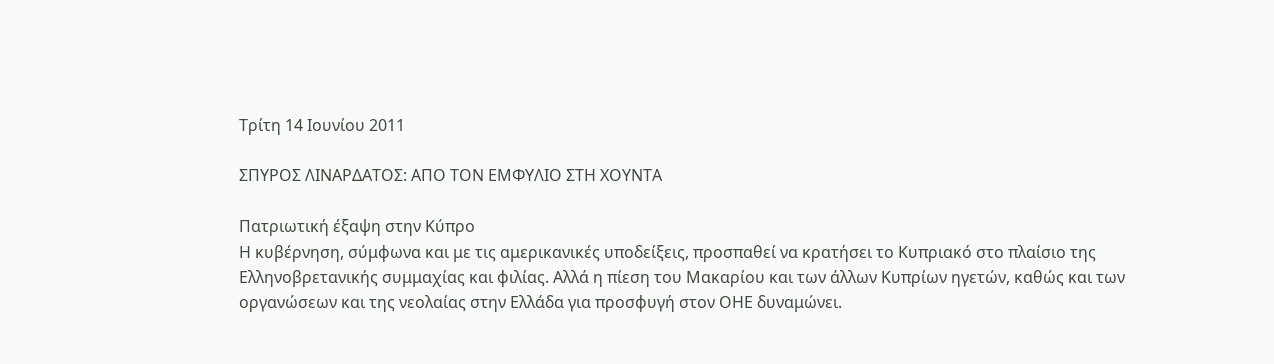Τρίτη 14 Ιουνίου 2011

ΣΠΥΡΟΣ ΛΙΝΑΡΔΑΤΟΣ: ΑΠΟ ΤΟΝ ΕΜΦΥΛΙΟ ΣΤΗ ΧΟΥΝΤΑ

Πατριωτική έξαψη στην Κύπρο
Η κυβέρνηση, σύμφωνα και με τις αμερικανικές υποδείξεις, προσπαθεί να κρατήσει το Κυπριακό στο πλαίσιο της Ελληνοβρετανικής συμμαχίας και φιλίας. Αλλά η πίεση του Μακαρίου και των άλλων Κυπρίων ηγετών, καθώς και των οργανώσεων και της νεολαίας στην Ελλάδα για προσφυγή στον ΟΗΕ δυναμώνει.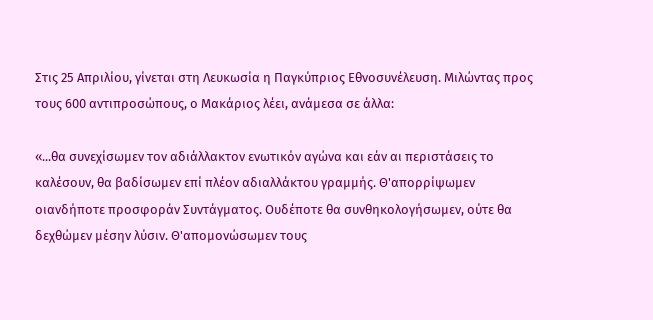Στις 25 Απριλίου, γίνεται στη Λευκωσία η Παγκύπριος Εθνοσυνέλευση. Μιλώντας προς τους 600 αντιπροσώπους, ο Μακάριος λέει, ανάμεσα σε άλλα:

«...θα συνεχίσωμεν τον αδιάλλακτον ενωτικόν αγώνα και εάν αι περιστάσεις το καλέσουν, θα βαδίσωμεν επί πλέον αδιαλλάκτου γραμμής. Θ'απορρίψωμεν οιανδήποτε προσφοράν Συντάγματος. Ουδέποτε θα συνθηκολογήσωμεν, ούτε θα δεχθώμεν μέσην λύσιν. Θ'απομονώσωμεν τους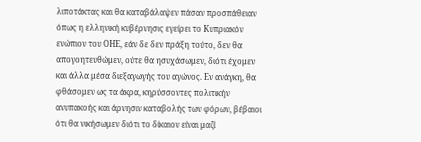λιποτάκτας και θα καταβάλαψεν πάσαν προσπάθειαν όπως η ελληνική κυβέρνησις εγείρει το Κυπριακόν ενώπιον του ΟΗΕ, εάν δε δεν πράξη τούτο, δεν θα απογοητευθώμεν, ούτε θα ησυχάσωμεν, διότι έχομεν και άλλα μέσα διεξαγωγής του αγώνος. Εν ανάγκη, θα φθάσομεν ως τα άκρα, κηρύσσοντες πολιτικήν ανυπακοής και άρνησιν καταβολής των φόρων, βέβαιοι ότι θα νικήσωμεν διότι το δίκαιον είναι μαζί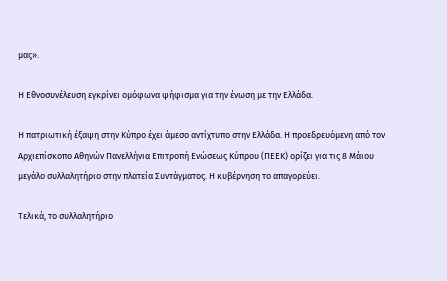μας».

Η Εθνοσυνέλευση εγκρίνει ομόφωνα ψήφισμα για την ένωση με την Ελλάδα.

Η πατριωτική έξαψη στην Κύπρο έχει άμεσο αντίχτυπο στην Ελλάδα. Η προεδρευόμενη από τον Αρχιεπίσκοπο Αθηνών Πανελλήνια Επιτροπή Ενώσεως Κύπρου (ΠΕΕΚ) ορίζει για τις 8 Μάιου μεγάλο συλλαλητήριο στην πλατεία Συντάγματος. Η κυβέρνηση το απαγορεύει.

Τελικά, το συλλαλητήριο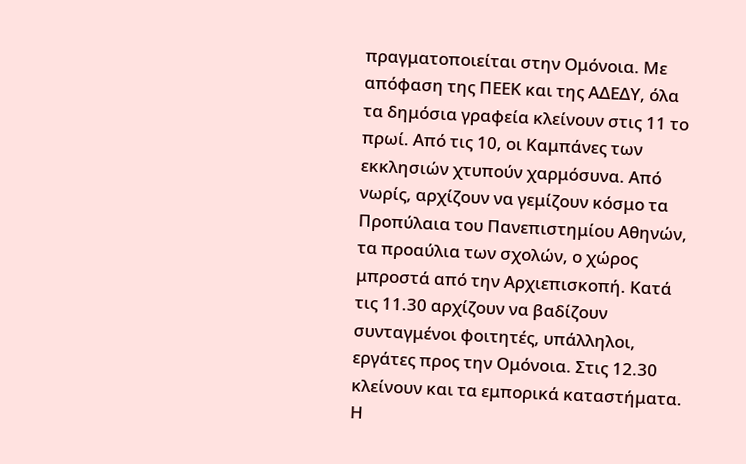πραγματοποιείται στην Ομόνοια. Με απόφαση της ΠΕΕΚ και της ΑΔΕΔΥ, όλα τα δημόσια γραφεία κλείνουν στις 11 το πρωί. Από τις 10, οι Καμπάνες των εκκλησιών χτυπούν χαρμόσυνα. Από νωρίς, αρχίζουν να γεμίζουν κόσμο τα Προπύλαια του Πανεπιστημίου Αθηνών, τα προαύλια των σχολών, ο χώρος μπροστά από την Αρχιεπισκοπή. Κατά τις 11.30 αρχίζουν να βαδίζουν συνταγμένοι φοιτητές, υπάλληλοι, εργάτες προς την Ομόνοια. Στις 12.30 κλείνουν και τα εμπορικά καταστήματα. Η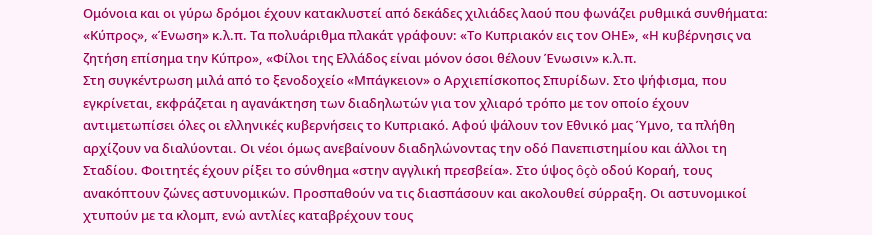Ομόνοια και οι γύρω δρόμοι έχουν κατακλυστεί από δεκάδες χιλιάδες λαού που φωνάζει ρυθμικά συνθήματα: «Κύπρος», «Ένωση» κ.λ.π. Τα πολυάριθμα πλακάτ γράφουν: «Το Κυπριακόν εις τον ΟΗΕ», «Η κυβέρνησις να ζητήση επίσημα την Κύπρο», «Φίλοι της Ελλάδος είναι μόνον όσοι θέλουν Ένωσιν» κ.λ.π.
Στη συγκέντρωση μιλά από το ξενοδοχείο «Μπάγκειον» ο Αρχιεπίσκοπος Σπυρίδων. Στο ψήφισμα, που εγκρίνεται, εκφράζεται η αγανάκτηση των διαδηλωτών για τον χλιαρό τρόπο με τον οποίο έχουν αντιμετωπίσει όλες οι ελληνικές κυβερνήσεις το Κυπριακό. Αφού ψάλουν τον Εθνικό μας Ύμνο, τα πλήθη αρχίζουν να διαλύονται. Οι νέοι όμως ανεβαίνουν διαδηλώνοντας την οδό Πανεπιστημίου και άλλοι τη Σταδίου. Φοιτητές έχουν ρίξει το σύνθημα «στην αγγλική πρεσβεία». Στο ύψος ôçò οδού Κοραή, τους ανακόπτουν ζώνες αστυνομικών. Προσπαθούν να τις διασπάσουν και ακολουθεί σύρραξη. Οι αστυνομικοί χτυπούν με τα κλομπ, ενώ αντλίες καταβρέχουν τους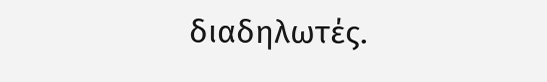διαδηλωτές.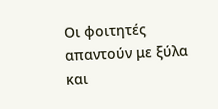Οι φοιτητές απαντούν με ξύλα και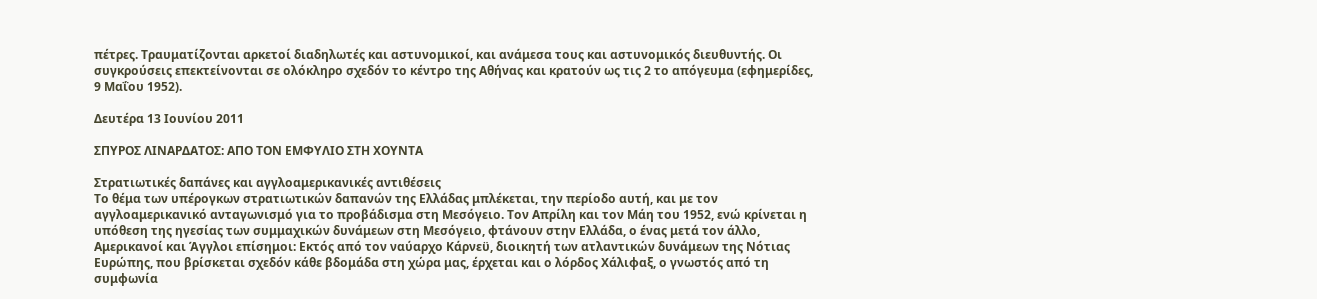πέτρες. Τραυματίζονται αρκετοί διαδηλωτές και αστυνομικοί, και ανάμεσα τους και αστυνομικός διευθυντής. Οι συγκρούσεις επεκτείνονται σε ολόκληρο σχεδόν το κέντρο της Αθήνας και κρατούν ως τις 2 το απόγευμα (εφημερίδες, 9 Μαΐου 1952).

Δευτέρα 13 Ιουνίου 2011

ΣΠΥΡΟΣ ΛΙΝΑΡΔΑΤΟΣ: ΑΠΟ ΤΟΝ ΕΜΦΥΛΙΟ ΣΤΗ ΧΟΥΝΤΑ

Στρατιωτικές δαπάνες και αγγλοαμερικανικές αντιθέσεις
Το θέμα των υπέρογκων στρατιωτικών δαπανών της Ελλάδας μπλέκεται, την περίοδο αυτή, και με τον αγγλοαμερικανικό ανταγωνισμό για το προβάδισμα στη Μεσόγειο. Τον Απρίλη και τον Μάη του 1952, ενώ κρίνεται η υπόθεση της ηγεσίας των συμμαχικών δυνάμεων στη Μεσόγειο, φτάνουν στην Ελλάδα, ο ένας μετά τον άλλο, Αμερικανοί και Άγγλοι επίσημοι: Εκτός από τον ναύαρχο Κάρνεϋ, διοικητή των ατλαντικών δυνάμεων της Νότιας Ευρώπης, που βρίσκεται σχεδόν κάθε βδομάδα στη χώρα μας, έρχεται και ο λόρδος Χάλιφαξ, ο γνωστός από τη συμφωνία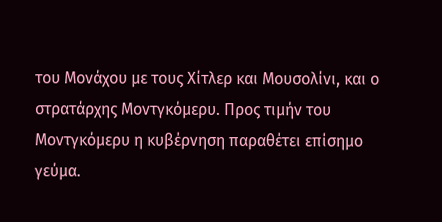του Μονάχου με τους Χίτλερ και Μουσολίνι, και ο στρατάρχης Μοντγκόμερυ. Προς τιμήν του Μοντγκόμερυ η κυβέρνηση παραθέτει επίσημο γεύμα.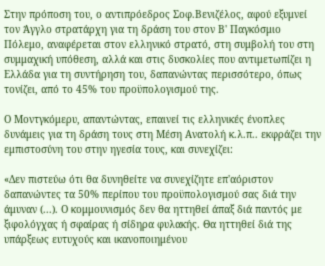Στην πρόποση του, ο αντιπρόεδρος Σοφ.Βενιζέλος, αφού εξυμνεί τον Άγγλο στρατάρχη για τη δράση του στον Β' Παγκόσμιο Πόλεμο, αναφέρεται στον ελληνικό στρατό, στη συμβολή του στη συμμαχική υπόθεση, αλλά και στις δυσκολίες που αντιμετωπίζει η Ελλάδα για τη συντήρηση του, δαπανώντας περισσότερο, όπως τονίζει, από το 45% του προϋπολογισμού της.

Ο Μοντγκόμερυ, απαντώντας, επαινεί τις ελληνικές ένοπλες δυνάμεις για τη δράση τους στη Μέση Ανατολή κ.λ.π.. εκφράζει την εμπιστοσύνη του στην ηγεσία τους, και συνεχίζει:

«Δεν πιστεύω ότι θα δυνηθείτε να συνεχίζητε επ'αόριστον δαπανώντες τα 50% περίπου του προϋπολογισμού σας διά την άμυναν (...). Ο κομμουνισμός δεν θα ηττηθεί άπαξ διά παντός με ξιφολόγχας ή σφαίρας ή σίδηρα φυλακής. Θα ηττηθεί διά της υπάρξεως ευτυχούς και ικανοποιημένου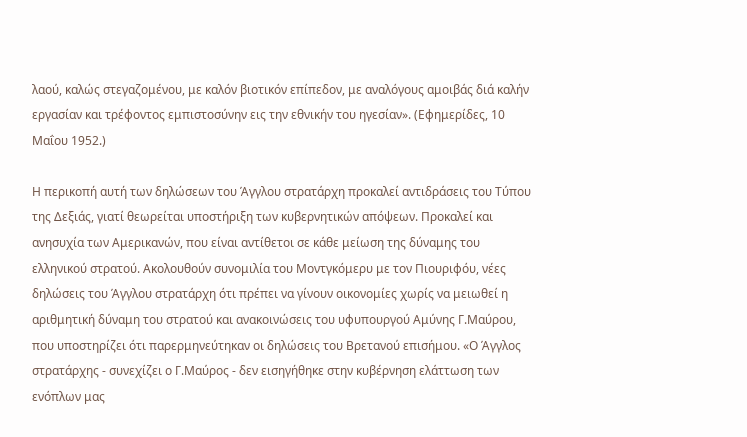λαού, καλώς στεγαζομένου, με καλόν βιοτικόν επίπεδον, με αναλόγους αμοιβάς διά καλήν εργασίαν και τρέφοντος εμπιστοσύνην εις την εθνικήν του ηγεσίαν». (Εφημερίδες, 10 Μαΐου 1952.)

Η περικοπή αυτή των δηλώσεων του Άγγλου στρατάρχη προκαλεί αντιδράσεις του Τύπου της Δεξιάς, γιατί θεωρείται υποστήριξη των κυβερνητικών απόψεων. Προκαλεί και ανησυχία των Αμερικανών, που είναι αντίθετοι σε κάθε μείωση της δύναμης του ελληνικού στρατού. Ακολουθούν συνομιλία του Μοντγκόμερυ με τον Πιουριφόυ, νέες δηλώσεις του Άγγλου στρατάρχη ότι πρέπει να γίνουν οικονομίες χωρίς να μειωθεί η αριθμητική δύναμη του στρατού και ανακοινώσεις του υφυπουργού Αμύνης Γ.Μαύρου, που υποστηρίζει ότι παρερμηνεύτηκαν οι δηλώσεις του Βρετανού επισήμου. «Ο Άγγλος στρατάρχης - συνεχίζει ο Γ.Μαύρος - δεν εισηγήθηκε στην κυβέρνηση ελάττωση των ενόπλων μας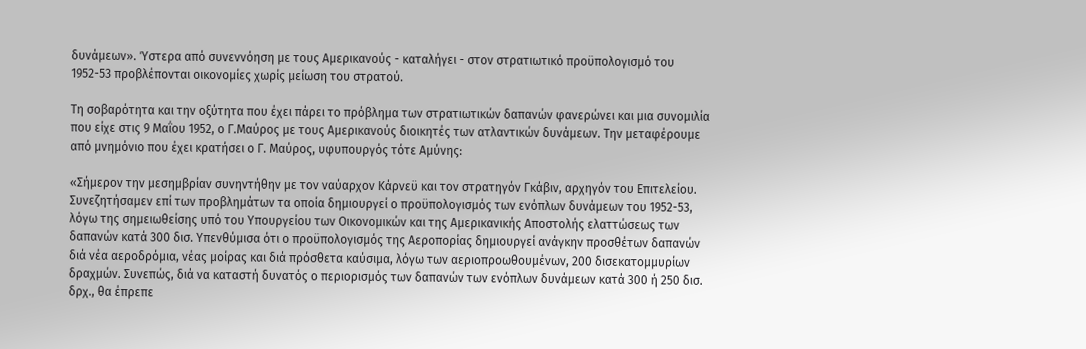δυνάμεων». Ύστερα από συνεννόηση με τους Αμερικανούς - καταλήγει - στον στρατιωτικό προϋπολογισμό του 1952-53 προβλέπονται οικονομίες χωρίς μείωση του στρατού.

Τη σοβαρότητα και την οξύτητα που έχει πάρει το πρόβλημα των στρατιωτικών δαπανών φανερώνει και μια συνομιλία που είχε στις 9 Μαΐου 1952, ο Γ.Μαύρος με τους Αμερικανούς διοικητές των ατλαντικών δυνάμεων. Την μεταφέρουμε από μνημόνιο που έχει κρατήσει ο Γ. Μαύρος, υφυπουργός τότε Αμύνης:

«Σήμερον την μεσημβρίαν συνηντήθην με τον ναύαρχον Κάρνεϋ και τον στρατηγόν Γκάβιν, αρχηγόν του Επιτελείου. Συνεζητήσαμεν επί των προβλημάτων τα οποία δημιουργεί ο προϋπολογισμός των ενόπλων δυνάμεων του 1952-53, λόγω της σημειωθείσης υπό του Υπουργείου των Οικονομικών και της Αμερικανικής Αποστολής ελαττώσεως των δαπανών κατά 300 δισ. Υπενθύμισα ότι ο προϋπολογισμός της Αεροπορίας δημιουργεί ανάγκην προσθέτων δαπανών διά νέα αεροδρόμια, νέας μοίρας και διά πρόσθετα καύσιμα, λόγω των αεριοπροωθουμένων, 200 δισεκατομμυρίων δραχμών. Συνεπώς, διά να καταστή δυνατός ο περιορισμός των δαπανών των ενόπλων δυνάμεων κατά 300 ή 250 δισ. δρχ., θα έπρεπε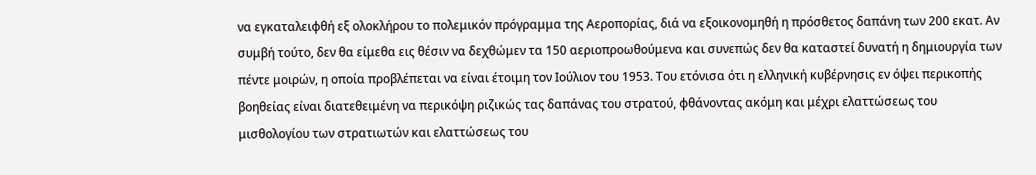να εγκαταλειφθή εξ ολοκλήρου το πολεμικόν πρόγραμμα της Αεροπορίας, διά να εξοικονομηθή η πρόσθετος δαπάνη των 200 εκατ. Αν συμβή τούτο, δεν θα είμεθα εις θέσιν να δεχθώμεν τα 150 αεριοπροωθούμενα και συνεπώς δεν θα καταστεί δυνατή η δημιουργία των πέντε μοιρών, η οποία προβλέπεται να είναι έτοιμη τον Ιούλιον του 1953. Του ετόνισα ότι η ελληνική κυβέρνησις εν όψει περικοπής βοηθείας είναι διατεθειμένη να περικόψη ριζικώς τας δαπάνας του στρατού, φθάνοντας ακόμη και μέχρι ελαττώσεως του μισθολογίου των στρατιωτών και ελαττώσεως του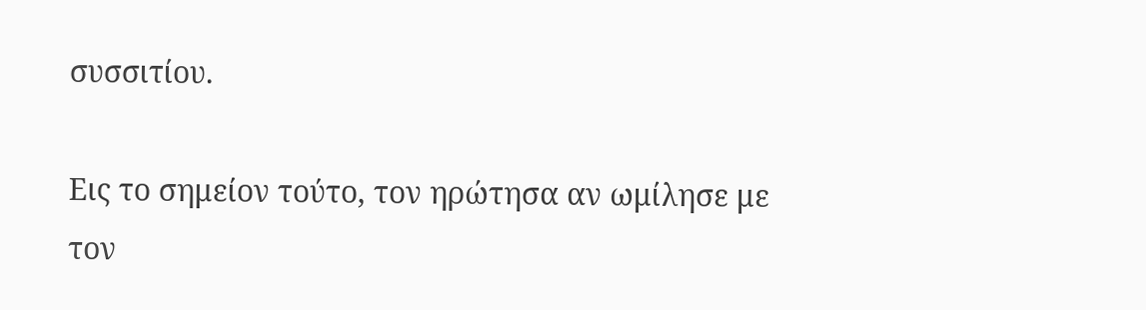συσσιτίου.

Εις το σημείον τούτο, τον ηρώτησα αν ωμίλησε με τον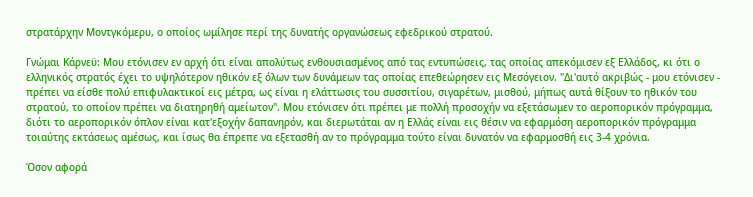στρατάρχην Μοντγκόμερυ, ο οποίος ωμίλησε περί της δυνατής οργανώσεως εφεδρικού στρατού.

Γνώμαι Κάρνεϋ: Μου ετόνισεν εν αρχή ότι είναι απολύτως ενθουσιασμένος από τας εντυπώσεις, τας οποίας απεκόμισεν εξ Ελλάδος, κι ότι ο ελληνικός στρατός έχει το υψηλότερον ηθικόν εξ όλων των δυνάμεων τας οποίας επεθεώρησεν εις Μεσόγειον. "Δι'αυτό ακριβώς - μου ετόνισεν - πρέπει να είσθε πολύ επιφυλακτικοί εις μέτρα, ως είναι η ελάττωσις του συσσιτίου, σιγαρέτων, μισθού, μήπως αυτά θίξουν το ηθικόν του στρατού, το οποίον πρέπει να διατηρηθή αμείωτον". Μου ετόνισεν ότι πρέπει με πολλή προσοχήν να εξετάσωμεν το αεροπορικόν πρόγραμμα, διότι το αεροπορικόν όπλον είναι κατ'εξοχήv δαπανηρόν, και διερωτάται αν η Ελλάς είναι εις θέσιν να εφαρμόση αεροπορικόν πρόγραμμα τοιαύτης εκτάσεως αμέσως, και ίσως θα έπρεπε να εξετασθή αν το πρόγραμμα τούτο είναι δυνατόν να εφαρμοσθή εις 3-4 χρόνια.

Όσον αφορά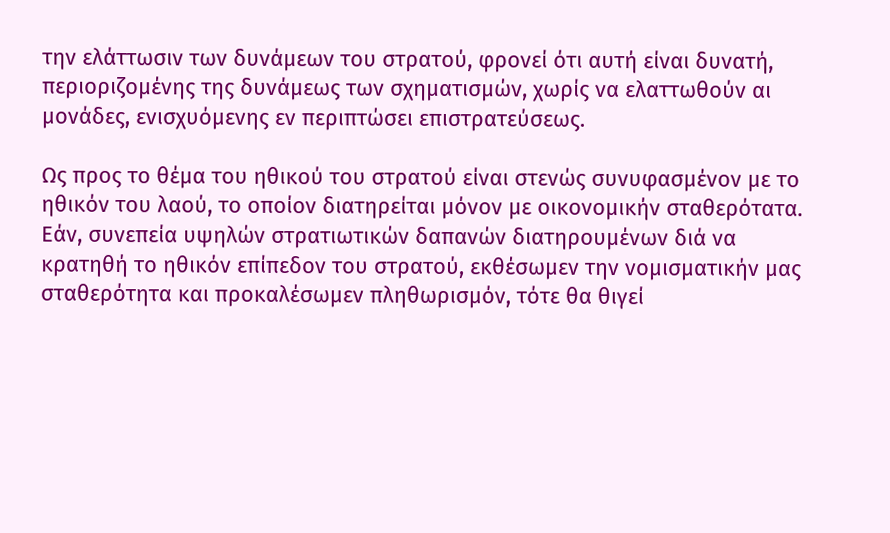την ελάττωσιν των δυνάμεων του στρατού, φρονεί ότι αυτή είναι δυνατή, περιοριζομένης της δυνάμεως των σχηματισμών, χωρίς να ελαττωθούν αι μονάδες, ενισχυόμενης εν περιπτώσει επιστρατεύσεως.

Ως προς το θέμα του ηθικού του στρατού είναι στενώς συνυφασμένον με το ηθικόν του λαού, το οποίον διατηρείται μόνον με οικονομικήν σταθερότατα. Εάν, συνεπεία υψηλών στρατιωτικών δαπανών διατηρουμένων διά να κρατηθή το ηθικόν επίπεδον του στρατού, εκθέσωμεν την νομισματικήν μας σταθερότητα και προκαλέσωμεν πληθωρισμόν, τότε θα θιγεί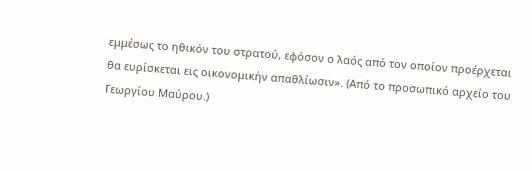εμμέσως το ηθικόν του στρατού, εφόσον ο λαός από τον οποίον προέρχεται θα ευρίσκεται εις οικονομικήν απαθλίωσιν». (Από το προσωπικό αρχείο του Γεωργίου Μαύρου.)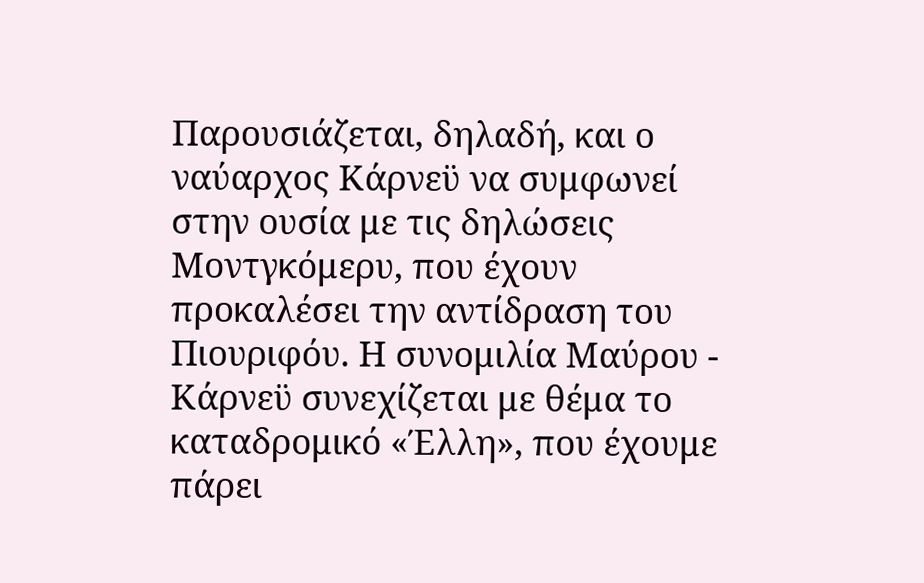Παρουσιάζεται, δηλαδή, και ο ναύαρχος Κάρνεϋ να συμφωνεί στην ουσία με τις δηλώσεις Μοντγκόμερυ, που έχουν προκαλέσει την αντίδραση του Πιουριφόυ. Η συνομιλία Μαύρου - Κάρνεϋ συνεχίζεται με θέμα το καταδρομικό «Έλλη», που έχουμε πάρει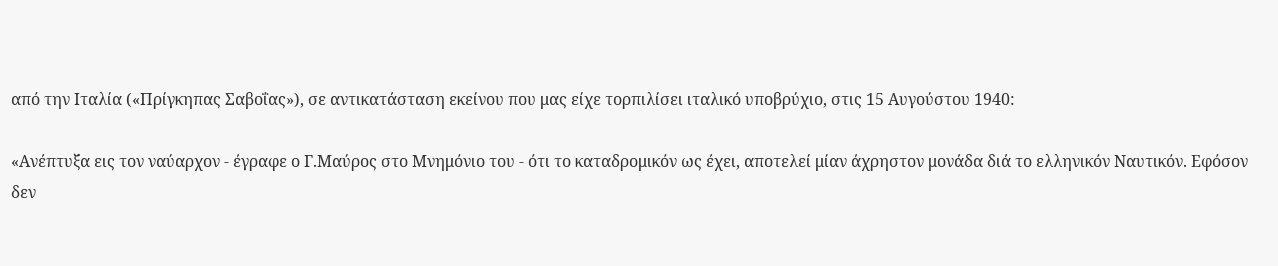από την Ιταλία («Πρίγκηπας Σαβοΐας»), σε αντικατάσταση εκείνου που μας είχε τορπιλίσει ιταλικό υποβρύχιο, στις 15 Αυγούστου 1940:

«Ανέπτυξα εις τον ναύαρχον - έγραφε ο Γ.Μαύρος στο Μνημόνιο του - ότι το καταδρομικόν ως έχει, αποτελεί μίαν άχρηστον μονάδα διά το ελληνικόν Ναυτικόν. Εφόσον δεν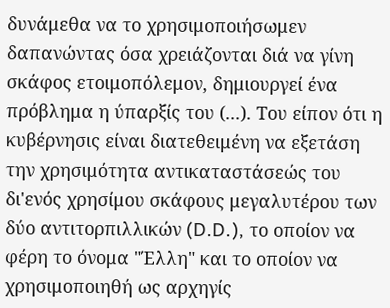δυνάμεθα να το χρησιμοποιήσωμεν δαπανώντας όσα χρειάζονται διά να γίνη σκάφος ετοιμοπόλεμον, δημιουργεί ένα πρόβλημα η ύπαρξίς του (...). Του είπον ότι η κυβέρνησις είναι διατεθειμένη να εξετάση την χρησιμότητα αντικαταστάσεώς του δι'ενός χρησίμου σκάφους μεγαλυτέρου των δύο αντιτορπιλλικών (D.D.), το οποίον να φέρη το όνομα "Έλλη" και το οποίον να χρησιμοποιηθή ως αρχηγίς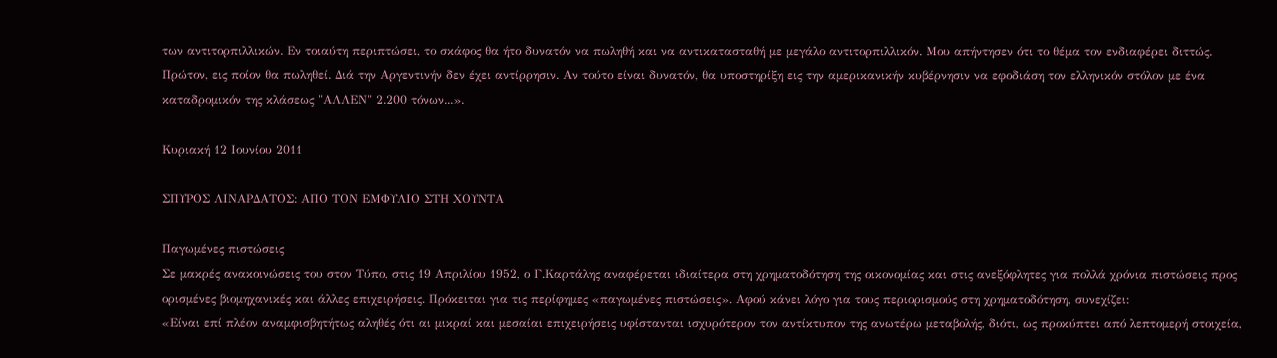των αντιτορπιλλικών. Εν τοιαύτη περιπτώσει, το σκάφος θα ήτο δυνατόν να πωληθή και να αντικατασταθή με μεγάλο αντιτορπιλλικόν. Μου απήντησεν ότι το θέμα τον ενδιαφέρει διττώς. Πρώτον, εις ποίον θα πωληθεί. Διά την Αργεντινήν δεν έχει αντίρρησιν. Αν τούτο είναι δυνατόν, θα υποστηρίξη εις την αμερικανικήν κυβέρνησιν να εφοδιάση τον ελληνικόν στόλον με ένα καταδρομικόν της κλάσεως "ΑΛΛΕΝ" 2.200 τόνων...».

Κυριακή 12 Ιουνίου 2011

ΣΠΥΡΟΣ ΛΙΝΑΡΔΑΤΟΣ: ΑΠΟ ΤΟΝ ΕΜΦΥΛΙΟ ΣΤΗ ΧΟΥΝΤΑ

Παγωμένες πιστώσεις
Σε μακρές ανακοινώσεις του στον Τύπο, στις 19 Απριλίου 1952, ο Γ.Καρτάλης αναφέρεται ιδιαίτερα στη χρηματοδότηση της οικονομίας και στις ανεξόφλητες για πολλά χρόνια πιστώσεις προς ορισμένες βιομηχανικές και άλλες επιχειρήσεις. Πρόκειται για τις περίφημες «παγωμένες πιστώσεις». Αφού κάνει λόγο για τους περιορισμούς στη χρηματοδότηση, συνεχίζει:
«Είναι επί πλέον αναμφισβητήτως αληθές ότι αι μικραί και μεσαίαι επιχειρήσεις υφίστανται ισχυρότερον τον αντίκτυπον της ανωτέρω μεταβολής, διότι, ως προκύπτει από λεπτομερή στοιχεία,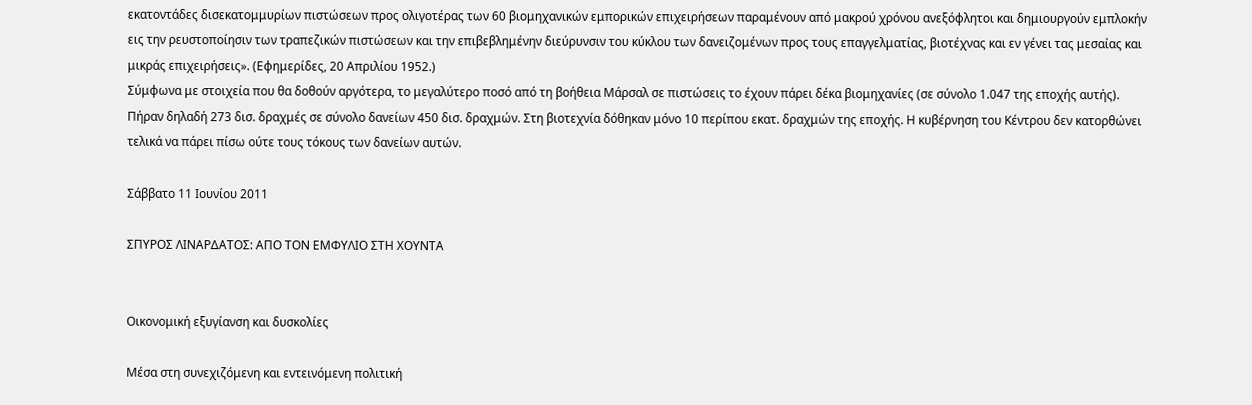εκατοντάδες δισεκατομμυρίων πιστώσεων προς ολιγοτέρας των 60 βιομηχανικών εμπορικών επιχειρήσεων παραμένουν από μακρού χρόνου ανεξόφλητοι και δημιουργούν εμπλοκήν εις την ρευστοποίησιν των τραπεζικών πιστώσεων και την επιβεβλημένην διεύρυνσιν του κύκλου των δανειζομένων προς τους επαγγελματίας, βιοτέχνας και εν γένει τας μεσαίας και μικράς επιχειρήσεις». (Εφημερίδες, 20 Απριλίου 1952.)
Σύμφωνα με στοιχεία που θα δοθούν αργότερα, το μεγαλύτερο ποσό από τη βοήθεια Μάρσαλ σε πιστώσεις το έχουν πάρει δέκα βιομηχανίες (σε σύνολο 1.047 της εποχής αυτής). Πήραν δηλαδή 273 δισ. δραχμές σε σύνολο δανείων 450 δισ. δραχμών. Στη βιοτεχνία δόθηκαν μόνο 10 περίπου εκατ. δραχμών της εποχής. Η κυβέρνηση του Κέντρου δεν κατορθώνει τελικά να πάρει πίσω ούτε τους τόκους των δανείων αυτών.

Σάββατο 11 Ιουνίου 2011

ΣΠΥΡΟΣ ΛΙΝΑΡΔΑΤΟΣ: ΑΠΟ ΤΟΝ ΕΜΦΥΛΙΟ ΣΤΗ ΧΟΥΝΤΑ


Οικονομική εξυγίανση και δυσκολίες

Μέσα στη συνεχιζόμενη και εντεινόμενη πολιτική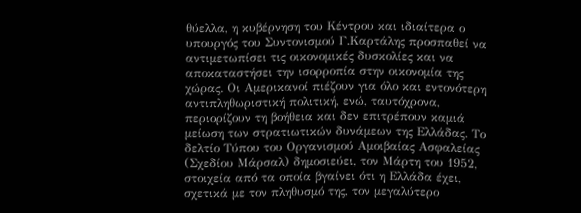θύελλα, η κυβέρνηση του Κέντρου και ιδιαίτερα ο υπουργός του Συντονισμού Γ.Καρτάλης προσπαθεί να αντιμετωπίσει τις οικονομικές δυσκολίες και να αποκαταστήσει την ισορροπία στην οικονομία της χώρας. Οι Αμερικανοί πιέζουν για όλο και εντονότερη αντιπληθωριστική πολιτική, ενώ, ταυτόχρονα, περιορίζουν τη βοήθεια και δεν επιτρέπουν καμιά μείωση των στρατιωτικών δυνάμεων της Ελλάδας. Το δελτίο Τύπου του Οργανισμού Αμοιβαίας Ασφαλείας (Σχεδίου Μάρσαλ) δημοσιεύει, τον Μάρτη του 1952, στοιχεία από τα οποία βγαίνει ότι η Ελλάδα έχει, σχετικά με τον πληθυσμό της, τον μεγαλύτερο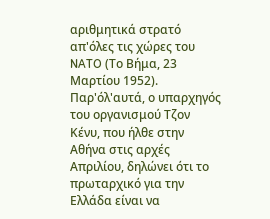αριθμητικά στρατό απ'όλες τις χώρες του NATO (Το Βήμα, 23 Μαρτίου 1952). Παρ'όλ'αυτά, ο υπαρχηγός του οργανισμού Τζον Κένυ, που ήλθε στην Αθήνα στις αρχές Απριλίου, δηλώνει ότι το πρωταρχικό για την Ελλάδα είναι να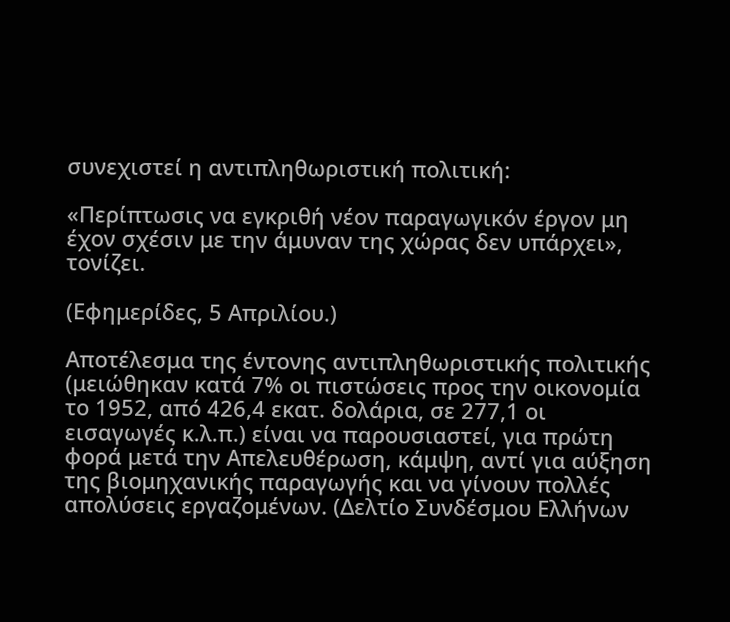συνεχιστεί η αντιπληθωριστική πολιτική:

«Περίπτωσις να εγκριθή νέον παραγωγικόν έργον μη έχον σχέσιν με την άμυναν της χώρας δεν υπάρχει», τονίζει.

(Εφημερίδες, 5 Απριλίου.)

Αποτέλεσμα της έντονης αντιπληθωριστικής πολιτικής (μειώθηκαν κατά 7% οι πιστώσεις προς την οικονομία το 1952, από 426,4 εκατ. δολάρια, σε 277,1 οι εισαγωγές κ.λ.π.) είναι να παρουσιαστεί, για πρώτη φορά μετά την Απελευθέρωση, κάμψη, αντί για αύξηση της βιομηχανικής παραγωγής και να γίνουν πολλές απολύσεις εργαζομένων. (Δελτίο Συνδέσμου Ελλήνων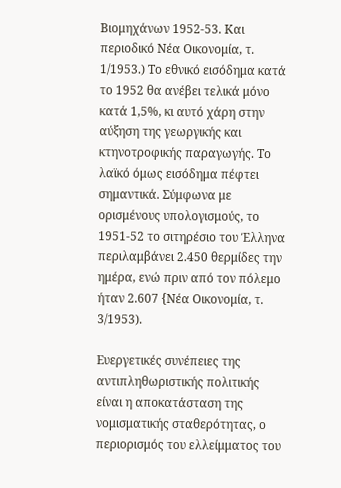Βιομηχάνων 1952-53. Και περιοδικό Νέα Οικονομία, τ. 1/1953.) Το εθνικό εισόδημα κατά το 1952 θα ανέβει τελικά μόνο κατά 1,5%, κι αυτό χάρη στην αύξηση της γεωργικής και κτηνοτροφικής παραγωγής. Το λαϊκό όμως εισόδημα πέφτει σημαντικά. Σύμφωνα με ορισμένους υπολογισμούς, το 1951-52 το σιτηρέσιο του Έλληνα περιλαμβάνει 2.450 θερμίδες την ημέρα, ενώ πριν από τον πόλεμο ήταν 2.607 {Νέα Οικονομία, τ. 3/1953).

Ευεργετικές συνέπειες της αντιπληθωριστικής πολιτικής είναι η αποκατάσταση της νομισματικής σταθερότητας, ο περιορισμός του ελλείμματος του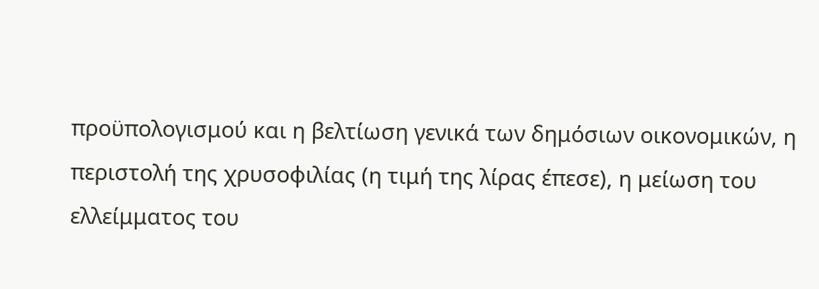προϋπολογισμού και η βελτίωση γενικά των δημόσιων οικονομικών, η περιστολή της χρυσοφιλίας (η τιμή της λίρας έπεσε), η μείωση του ελλείμματος του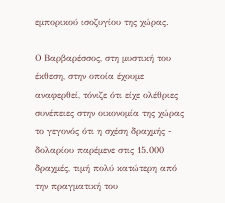εμπορικού ισοζυγίου της χώρας.

Ο Βαρβαρέσσος, στη μυστική του έκθεση, στην οποία έχουμε αναφερθεί, τόνιζε ότι είχε ολέθριες συνέπειες στην οικονομία της χώρας το γεγονός ότι η σχέση δραχμής - δολαρίου παρέμενε στις 15.000 δραχμές, τιμή πολύ κατώτερη από την πραγματική του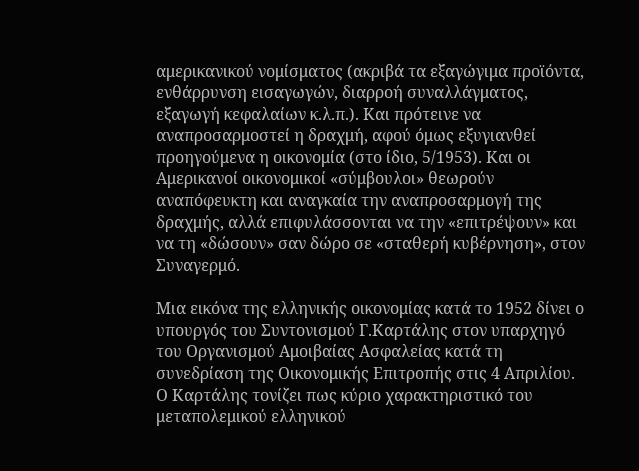αμερικανικού νομίσματος (ακριβά τα εξαγώγιμα προϊόντα, ενθάρρυνση εισαγωγών, διαρροή συναλλάγματος, εξαγωγή κεφαλαίων κ.λ.π.). Και πρότεινε να αναπροσαρμοστεί η δραχμή, αφού όμως εξυγιανθεί προηγούμενα η οικονομία (στο ίδιο, 5/1953). Και οι Αμερικανοί οικονομικοί «σύμβουλοι» θεωρούν αναπόφευκτη και αναγκαία την αναπροσαρμογή της δραχμής, αλλά επιφυλάσσονται να την «επιτρέψουν» και να τη «δώσουν» σαν δώρο σε «σταθερή κυβέρνηση», στον Συναγερμό.

Μια εικόνα της ελληνικής οικονομίας κατά το 1952 δίνει ο υπουργός του Συντονισμού Γ.Καρτάλης στον υπαρχηγό του Οργανισμού Αμοιβαίας Ασφαλείας κατά τη συνεδρίαση της Οικονομικής Επιτροπής στις 4 Απριλίου. Ο Καρτάλης τονίζει πως κύριο χαρακτηριστικό του μεταπολεμικού ελληνικού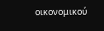οικονομικού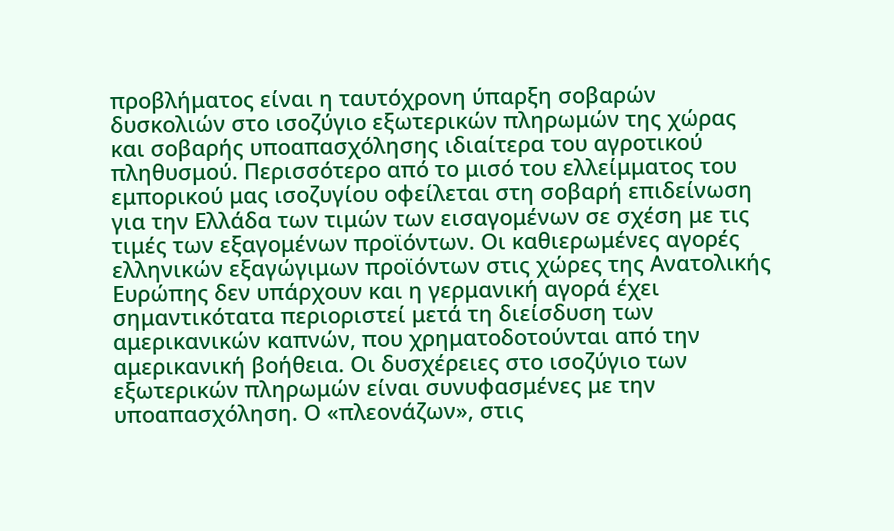προβλήματος είναι η ταυτόχρονη ύπαρξη σοβαρών δυσκολιών στο ισοζύγιο εξωτερικών πληρωμών της χώρας και σοβαρής υποαπασχόλησης ιδιαίτερα του αγροτικού πληθυσμού. Περισσότερο από το μισό του ελλείμματος του εμπορικού μας ισοζυγίου οφείλεται στη σοβαρή επιδείνωση για την Ελλάδα των τιμών των εισαγομένων σε σχέση με τις τιμές των εξαγομένων προϊόντων. Οι καθιερωμένες αγορές ελληνικών εξαγώγιμων προϊόντων στις χώρες της Ανατολικής Ευρώπης δεν υπάρχουν και η γερμανική αγορά έχει σημαντικότατα περιοριστεί μετά τη διείσδυση των αμερικανικών καπνών, που χρηματοδοτούνται από την αμερικανική βοήθεια. Οι δυσχέρειες στο ισοζύγιο των εξωτερικών πληρωμών είναι συνυφασμένες με την υποαπασχόληση. Ο «πλεονάζων», στις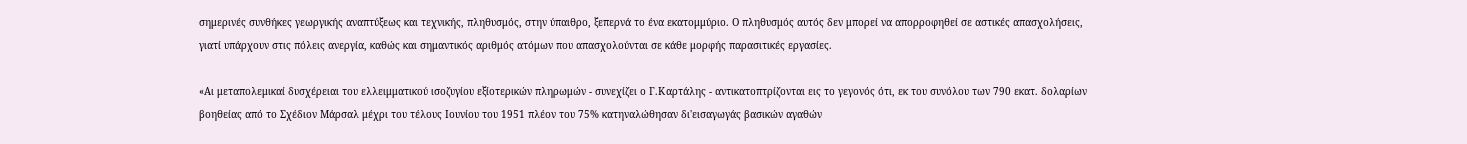σημερινές συνθήκες γεωργικής αναπτύξεως και τεχνικής, πληθυσμός, στην ύπαιθρο, ξεπερνά το ένα εκατομμύριο. Ο πληθυσμός αυτός δεν μπορεί να απορροφηθεί σε αστικές απασχολήσεις, γιατί υπάρχουν στις πόλεις ανεργία, καθώς και σημαντικός αριθμός ατόμων που απασχολούνται σε κάθε μορφής παρασιτικές εργασίες.

«Αι μεταπολεμικαί δυσχέρειαι του ελλειμματικού ισοζυγίου εξίοτερικών πληρωμών - συνεχίζει ο Γ.Καρτάλης - αντικατοπτρίζονται εις το γεγονός ότι, εκ του συνόλου των 790 εκατ. δολαρίων βοηθείας από το Σχέδιον Μάρσαλ μέχρι του τέλους Ιουνίου του 1951 πλέον του 75% κατηναλώθησαν δι'εισαγωγάς βασικών αγαθών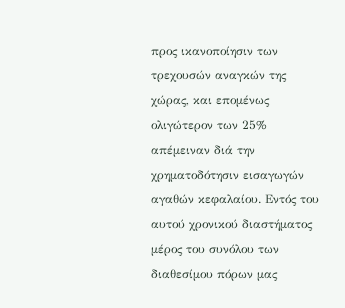προς ικανοποίησιν των τρεχουσών αναγκών της χώρας, και επομένως ολιγώτερον των 25% απέμειναν διά την χρηματοδότησιν εισαγωγών αγαθών κεφαλαίου. Εντός του αυτού χρονικού διαστήματος μέρος του συνόλου των διαθεσίμου πόρων μας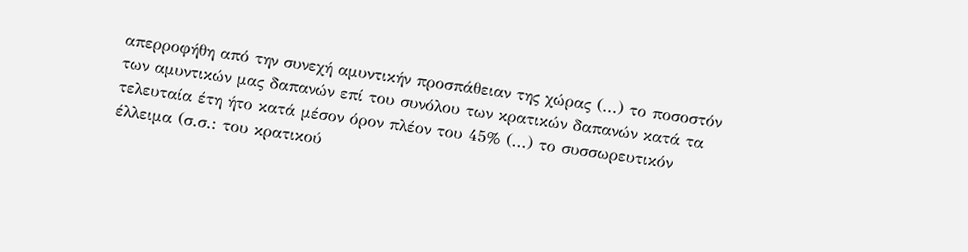απερροφήθη από την συνεχή αμυντικήν προσπάθειαν της χώρας (...) το ποσοστόν των αμυντικών μας δαπανών επί του συνόλου των κρατικών δαπανών κατά τα τελευταία έτη ήτο κατά μέσον όρον πλέον του 45% (...) το συσσωρευτικόν έλλειμα (σ.σ.: του κρατικού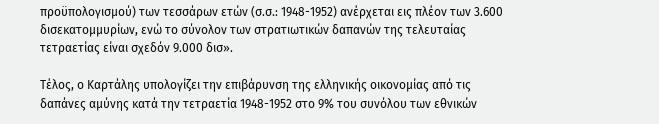προϋπολογισμού) των τεσσάρων ετών (σ.σ.: 1948-1952) ανέρχεται εις πλέον των 3.600 δισεκατομμυρίων, ενώ το σύνολον των στρατιωτικών δαπανών της τελευταίας τετραετίας είναι σχεδόν 9.000 δισ».

Τέλος, ο Καρτάλης υπολογίζει την επιβάρυνση της ελληνικής οικονομίας από τις δαπάνες αμύνης κατά την τετραετία 1948-1952 στο 9% του συνόλου των εθνικών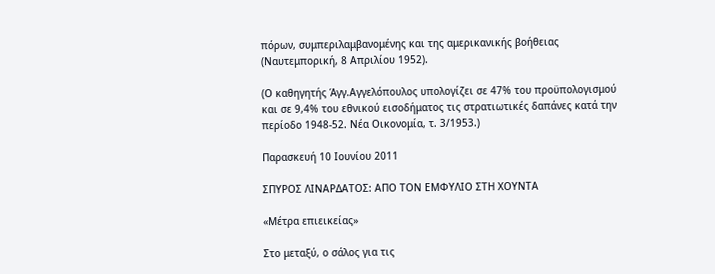πόρων, συμπεριλαμβανομένης και της αμερικανικής βοήθειας (Ναυτεμπορική, 8 Απριλίου 1952).

(Ο καθηγητής Άγγ.Αγγελόπουλος υπολογίζει σε 47% του προϋπολογισμού και σε 9,4% του εθνικού εισοδήματος τις στρατιωτικές δαπάνες κατά την περίοδο 1948-52. Νέα Οικονομία, τ. 3/1953.)

Παρασκευή 10 Ιουνίου 2011

ΣΠΥΡΟΣ ΛΙΝΑΡΔΑΤΟΣ: ΑΠΟ ΤΟΝ ΕΜΦΥΛΙΟ ΣΤΗ ΧΟΥΝΤΑ

«Μέτρα επιεικείας»

Στο μεταξύ, ο σάλος για τις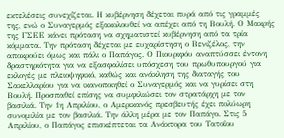εκτελέσεις συνεχίζεται. Η κυβέρνηση δέχεται πυρά από τις γραμμές της, ενώ ο Συναγερμός εξακολουθεί να απέχει από τη Βουλή. Ο Μακρής της ΓΣΕΕ κάνει πρόταση να σχηματιστεί κυβέρνηση από τα τρία κόμματα. Την πρόταση δέχεται με ευχαρίστηση ο Βενιζέλος, την αποκρούει όμως και πάλι ο Παπάγος. Ο Πιουριφόυ αναπτύσσει έντονη δραστηριότητα για να εξασφαλίσει υπόσχεση του πρωθυπουργού για εκλογές με πλειοψηφικό, καθώς και ανάκληση της διαταγής του Σακελλαρίου για να ικανοποιηθεί ο Συναγερμός και να γυρίσει στη Βουλή. Προσπαθεί επίσης να συμφιλιώσει τον στρατάρχη με τον βασιλιά. Την 1η Απριλίου, ο Αμερικανός πρεσβευτής έχει πολύωρη συνομιλία με τον βασιλιά. Την άλλη μέρα με τον Παπάγο. Στις 5 Απριλίου, ο Παπάγος επισκέπτεται τα Ανάκτορα του Τατοΐου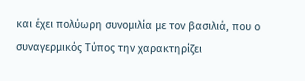και έχει πολύωρη συνομιλία με τον βασιλιά, που ο συναγερμικός Τύπος την χαρακτηρίζει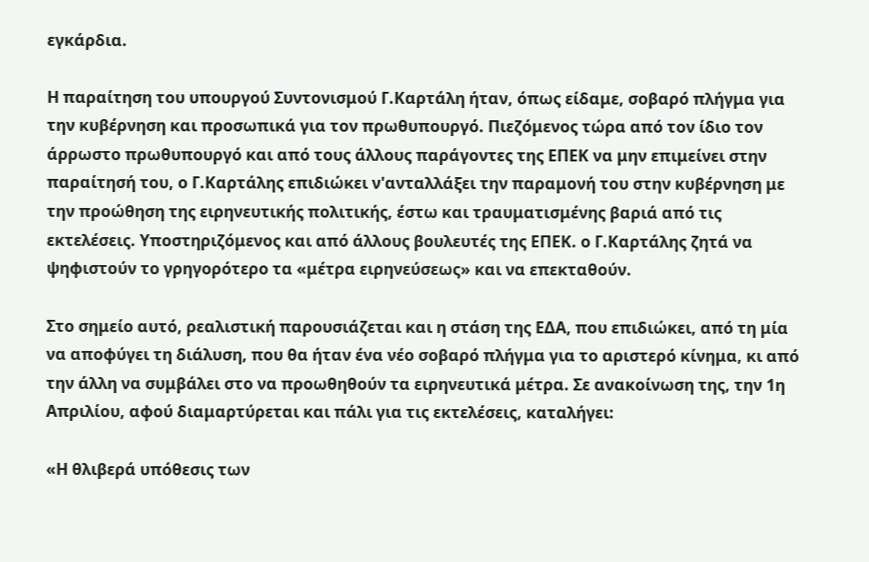εγκάρδια.

Η παραίτηση του υπουργού Συντονισμού Γ.Καρτάλη ήταν, όπως είδαμε, σοβαρό πλήγμα για την κυβέρνηση και προσωπικά για τον πρωθυπουργό. Πιεζόμενος τώρα από τον ίδιο τον άρρωστο πρωθυπουργό και από τους άλλους παράγοντες της ΕΠΕΚ να μην επιμείνει στην παραίτησή του, ο Γ.Καρτάλης επιδιώκει ν'ανταλλάξει την παραμονή του στην κυβέρνηση με την προώθηση της ειρηνευτικής πολιτικής, έστω και τραυματισμένης βαριά από τις εκτελέσεις. Υποστηριζόμενος και από άλλους βουλευτές της ΕΠΕΚ. ο Γ.Καρτάλης ζητά να ψηφιστούν το γρηγορότερο τα «μέτρα ειρηνεύσεως» και να επεκταθούν.

Στο σημείο αυτό, ρεαλιστική παρουσιάζεται και η στάση της ΕΔΑ, που επιδιώκει, από τη μία να αποφύγει τη διάλυση, που θα ήταν ένα νέο σοβαρό πλήγμα για το αριστερό κίνημα, κι από την άλλη να συμβάλει στο να προωθηθούν τα ειρηνευτικά μέτρα. Σε ανακοίνωση της, την 1η Απριλίου, αφού διαμαρτύρεται και πάλι για τις εκτελέσεις, καταλήγει:

«Η θλιβερά υπόθεσις των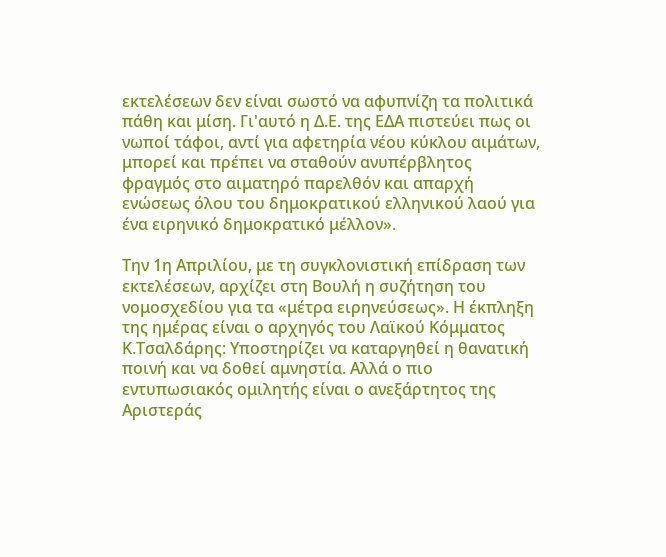εκτελέσεων δεν είναι σωστό να αφυπνίζη τα πολιτικά πάθη και μίση. Γι'αυτό η Δ.Ε. της ΕΔΑ πιστεύει πως οι νωποί τάφοι, αντί για αφετηρία νέου κύκλου αιμάτων, μπορεί και πρέπει να σταθούν ανυπέρβλητος φραγμός στο αιματηρό παρελθόν και απαρχή ενώσεως όλου του δημοκρατικού ελληνικού λαού για ένα ειρηνικό δημοκρατικό μέλλον».

Την 1η Απριλίου, με τη συγκλονιστική επίδραση των εκτελέσεων, αρχίζει στη Βουλή η συζήτηση του νομοσχεδίου για τα «μέτρα ειρηνεύσεως». Η έκπληξη της ημέρας είναι ο αρχηγός του Λαϊκού Κόμματος Κ.Τσαλδάρης: Υποστηρίζει να καταργηθεί η θανατική ποινή και να δοθεί αμνηστία. Αλλά ο πιο εντυπωσιακός ομιλητής είναι ο ανεξάρτητος της Αριστεράς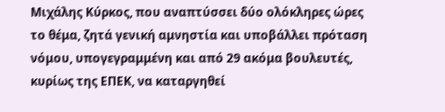Μιχάλης Κύρκος, που αναπτύσσει δύο ολόκληρες ώρες το θέμα, ζητά γενική αμνηστία και υποβάλλει πρόταση νόμου, υπογεγραμμένη και από 29 ακόμα βουλευτές, κυρίως της ΕΠΕΚ, να καταργηθεί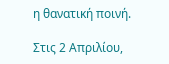η θανατική ποινή.

Στις 2 Απριλίου,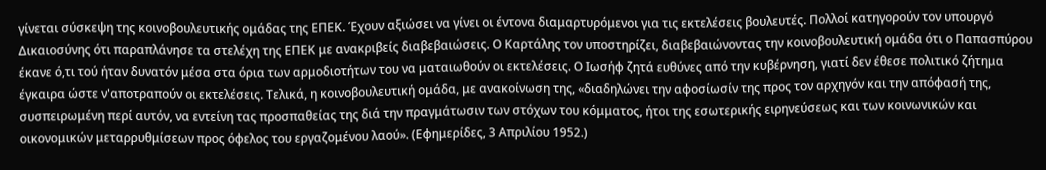γίνεται σύσκεψη της κοινοβουλευτικής ομάδας της ΕΠΕΚ. Έχουν αξιώσει να γίνει οι έντονα διαμαρτυρόμενοι για τις εκτελέσεις βουλευτές. Πολλοί κατηγορούν τον υπουργό Δικαιοσύνης ότι παραπλάνησε τα στελέχη της ΕΠΕΚ με ανακριβείς διαβεβαιώσεις. Ο Καρτάλης τον υποστηρίζει, διαβεβαιώνοντας την κοινοβουλευτική ομάδα ότι ο Παπασπύρου έκανε ό,τι τού ήταν δυνατόν μέσα στα όρια των αρμοδιοτήτων του να ματαιωθούν οι εκτελέσεις. Ο Ιωσήφ ζητά ευθύνες από την κυβέρνηση, γιατί δεν έθεσε πολιτικό ζήτημα έγκαιρα ώστε ν'αποτραπούν οι εκτελέσεις. Τελικά, η κοινοβουλευτική ομάδα, με ανακοίνωση της, «διαδηλώνει την αφοσίωσίν της προς τον αρχηγόν και την απόφασή της, συσπειρωμένη περί αυτόν, να εντείνη τας προσπαθείας της διά την πραγμάτωσιν των στόχων του κόμματος, ήτοι της εσωτερικής ειρηνεύσεως και των κοινωνικών και οικονομικών μεταρρυθμίσεων προς όφελος του εργαζομένου λαού». (Εφημερίδες, 3 Απριλίου 1952.)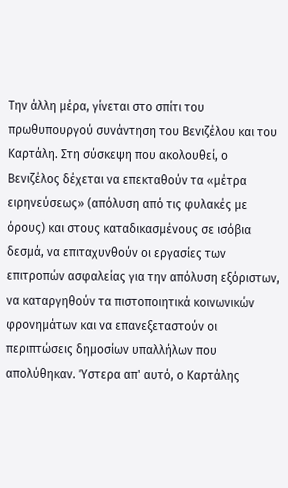Την άλλη μέρα, γίνεται στο σπίτι του πρωθυπουργού συνάντηση του Βενιζέλου και του Καρτάλη. Στη σύσκεψη που ακολουθεί, ο Βενιζέλος δέχεται να επεκταθούν τα «μέτρα ειρηνεύσεως» (απόλυση από τις φυλακές με όρους) και στους καταδικασμένους σε ισόβια δεσμά, να επιταχυνθούν οι εργασίες των επιτροπών ασφαλείας για την απόλυση εξόριστων, να καταργηθούν τα πιστοποιητικά κοινωνικών φρονημάτων και να επανεξεταστούν οι περιπτώσεις δημοσίων υπαλλήλων που απολύθηκαν. Ύστερα απ' αυτό, ο Καρτάλης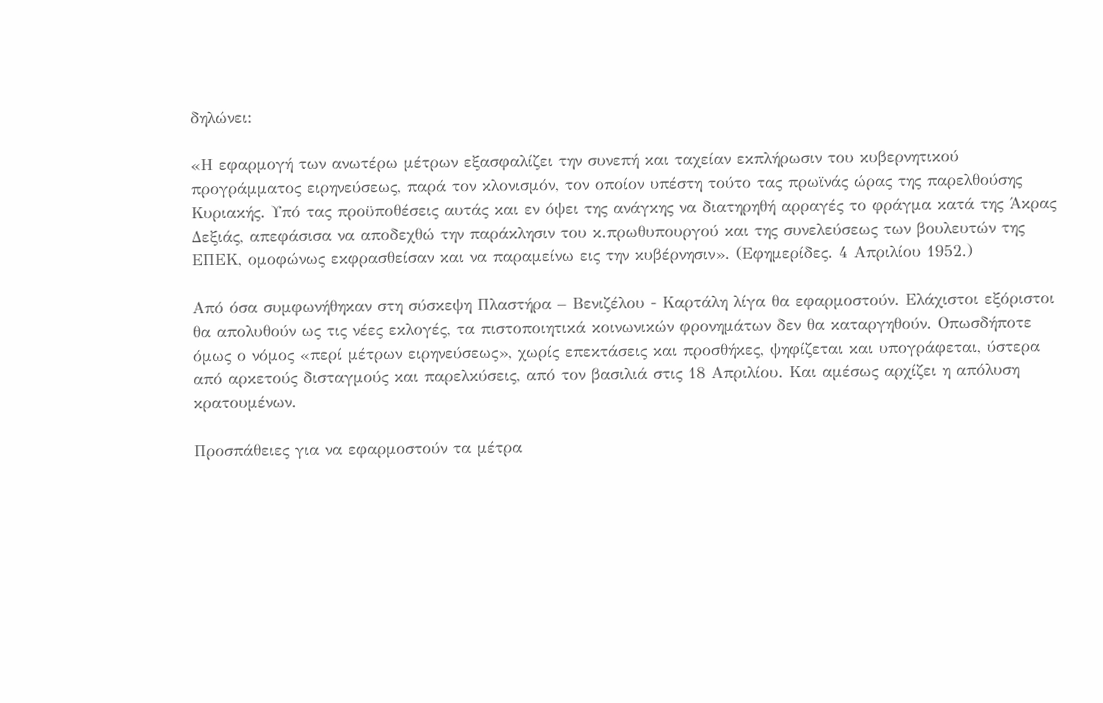δηλώνει:

«Η εφαρμογή των ανωτέρω μέτρων εξασφαλίζει την συνεπή και ταχείαν εκπλήρωσιν του κυβερνητικού προγράμματος ειρηνεύσεως, παρά τον κλονισμόν, τον οποίον υπέστη τούτο τας πρωϊνάς ώρας της παρελθούσης Κυριακής. Υπό τας προϋποθέσεις αυτάς και εν όψει της ανάγκης να διατηρηθή αρραγές το φράγμα κατά της Άκρας Δεξιάς, απεφάσισα να αποδεχθώ την παράκλησιν του κ.πρωθυπουργού και της συνελεύσεως των βουλευτών της ΕΠΕΚ, ομοφώνως εκφρασθείσαν και να παραμείνω εις την κυβέρνησιν». (Εφημερίδες. 4 Απριλίου 1952.)

Από όσα συμφωνήθηκαν στη σύσκεψη Πλαστήρα – Βενιζέλου - Καρτάλη λίγα θα εφαρμοστούν. Ελάχιστοι εξόριστοι θα απολυθούν ως τις νέες εκλογές, τα πιστοποιητικά κοινωνικών φρονημάτων δεν θα καταργηθούν. Οπωσδήποτε όμως ο νόμος «περί μέτρων ειρηνεύσεως», χωρίς επεκτάσεις και προσθήκες, ψηφίζεται και υπογράφεται, ύστερα από αρκετούς δισταγμούς και παρελκύσεις, από τον βασιλιά στις 18 Απριλίου. Και αμέσως αρχίζει η απόλυση κρατουμένων.

Προσπάθειες για να εφαρμοστούν τα μέτρα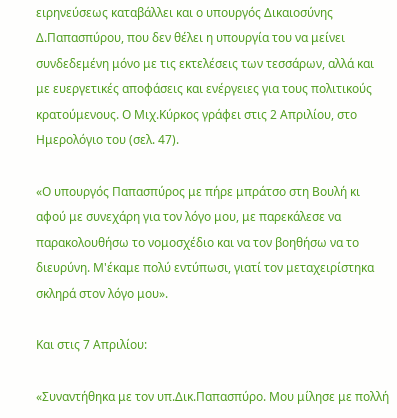ειρηνεύσεως καταβάλλει και ο υπουργός Δικαιοσύνης Δ.Παπασπύρου, που δεν θέλει η υπουργία του να μείνει συνδεδεμένη μόνο με τις εκτελέσεις των τεσσάρων, αλλά και με ευεργετικές αποφάσεις και ενέργειες για τους πολιτικούς κρατούμενους. Ο Μιχ.Κύρκος γράφει στις 2 Απριλίου, στο Ημερολόγιο του (σελ. 47).

«Ο υπουργός Παπασπύρος με πήρε μπράτσο στη Βουλή κι αφού με συνεχάρη για τον λόγο μου, με παρεκάλεσε να παρακολουθήσω το νομοσχέδιο και να τον βοηθήσω να το διευρύνη. Μ'έκαμε πολύ εντύπωσι, γιατί τον μεταχειρίστηκα σκληρά στον λόγο μου».

Και στις 7 Απριλίου:

«Συναντήθηκα με τον υπ.Δικ.Παπασπύρο. Μου μίλησε με πολλή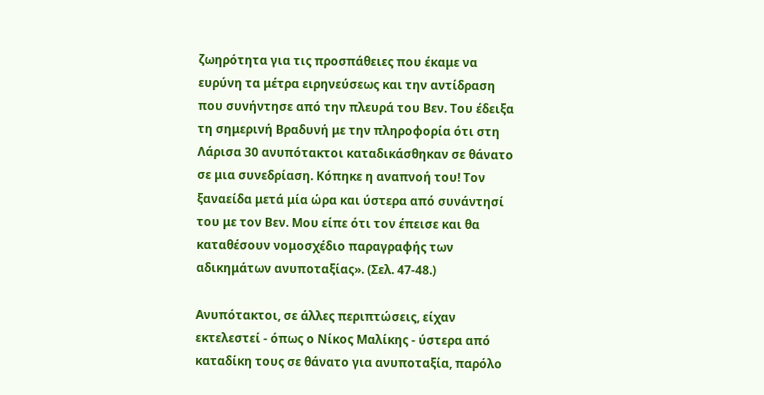ζωηρότητα για τις προσπάθειες που έκαμε να ευρύνη τα μέτρα ειρηνεύσεως και την αντίδραση που συνήντησε από την πλευρά του Βεν. Του έδειξα τη σημερινή Βραδυνή με την πληροφορία ότι στη Λάρισα 30 ανυπότακτοι καταδικάσθηκαν σε θάνατο σε μια συνεδρίαση. Κόπηκε η αναπνοή του! Τον ξαναείδα μετά μία ώρα και ύστερα από συνάντησί του με τον Βεν. Μου είπε ότι τον έπεισε και θα καταθέσουν νομοσχέδιο παραγραφής των αδικημάτων ανυποταξίας». (Σελ. 47-48.)

Ανυπότακτοι, σε άλλες περιπτώσεις, είχαν εκτελεστεί - όπως ο Νίκος Μαλίκης - ύστερα από καταδίκη τους σε θάνατο για ανυποταξία, παρόλο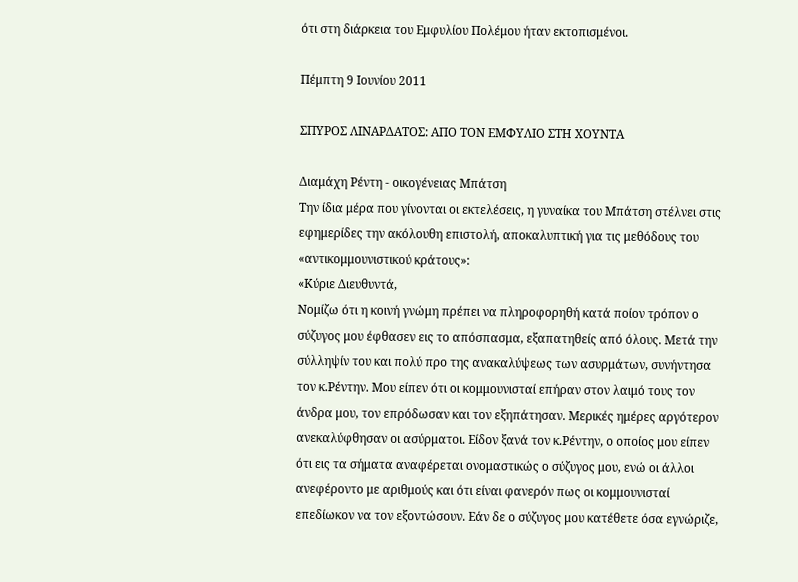ότι στη διάρκεια του Εμφυλίου Πολέμου ήταν εκτοπισμένοι.

Πέμπτη 9 Ιουνίου 2011

ΣΠΥΡΟΣ ΛΙΝΑΡΔΑΤΟΣ: ΑΠΟ ΤΟΝ ΕΜΦΥΛΙΟ ΣΤΗ ΧΟΥΝΤΑ

Διαμάχη Ρέντη - οικογένειας Μπάτση
Την ίδια μέρα που γίνονται οι εκτελέσεις, η γυναίκα του Μπάτση στέλνει στις εφημερίδες την ακόλουθη επιστολή, αποκαλυπτική για τις μεθόδους του «αντικομμουνιστικού κράτους»:
«Κύριε Διευθυντά,
Νομίζω ότι η κοινή γνώμη πρέπει να πληροφορηθή κατά ποίον τρόπον ο σύζυγος μου έφθασεν εις το απόσπασμα, εξαπατηθείς από όλους. Μετά την σύλληψίν του και πολύ προ της ανακαλύψεως των ασυρμάτων, συνήντησα τον κ.Ρέντην. Μου είπεν ότι οι κομμουνισταί επήραν στον λαιμό τους τον άνδρα μου, τον επρόδωσαν και τον εξηπάτησαν. Μερικές ημέρες αργότερον ανεκαλύφθησαν οι ασύρματοι. Είδον ξανά τον κ.Ρέντην, ο οποίος μου είπεν ότι εις τα σήματα αναφέρεται ονομαστικώς ο σύζυγος μου, ενώ οι άλλοι ανεφέροντο με αριθμούς και ότι είναι φανερόν πως οι κομμουνισταί επεδίωκον να τον εξοντώσουν. Εάν δε ο σύζυγος μου κατέθετε όσα εγνώριζε,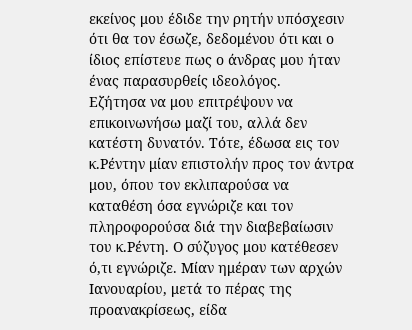εκείνος μου έδιδε την ρητήν υπόσχεσιν ότι θα τον έσωζε, δεδομένου ότι και ο ίδιος επίστευε πως ο άνδρας μου ήταν ένας παρασυρθείς ιδεολόγος.
Εζήτησα να μου επιτρέψουν να επικοινωνήσω μαζί του, αλλά δεν κατέστη δυνατόν. Τότε, έδωσα εις τον κ.Ρέντην μίαν επιστολήν προς τον άντρα μου, όπου τον εκλιπαρούσα να καταθέση όσα εγνώριζε και τον πληροφορούσα διά την διαβεβαίωσιν του κ.Ρέντη. Ο σύζυγος μου κατέθεσεν ό,τι εγνώριζε. Μίαν ημέραν των αρχών Ιανουαρίου, μετά το πέρας της προανακρίσεως, είδα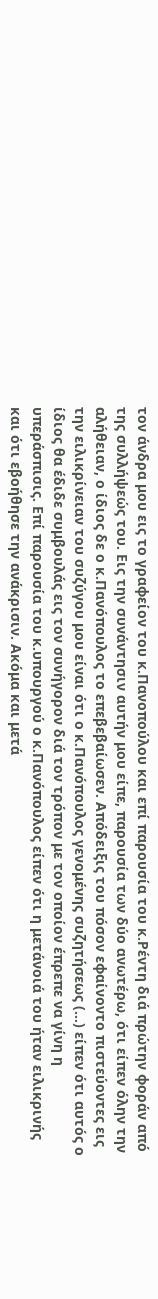τον άνδρα μου εις το γραφείον του κ.Πανοπούλου και επί παρουσία του κ.Ρέντη διά πρώτην φοράν από της συλλήψεώς του. Εις την συνάντησιν αυτήν μου είπε, παρουσία των δύο ανωτέρω, ότι είπεν όλην την αλήθειαν, ο ίδιος δε ο κ.Πανόπουλος το επεβεβαίωσεν. Απόδειξις του πόσον εφαίνοντο πιστεύοντες εις την ειλικρίνειαν του συζύγου μου είναι ότι ο κ.Πανόπουλος γενομένης συζητήσεως (...) είπεν ότι αυτός ο ίδιος θα έδιδε συμβουλάς εις τον συνήγορον διά τον τρόπον με τον οποίον έπρεπε να γίνη η υπεράσπισις. Επί παρουσία του κ.υπουργού ο κ.Πανόπουλος είπεν ότι η μετάνοιά του ήταν ειλικρινής και ότι εβοήθησε την ανάκρισιν. Ακόμα και μετά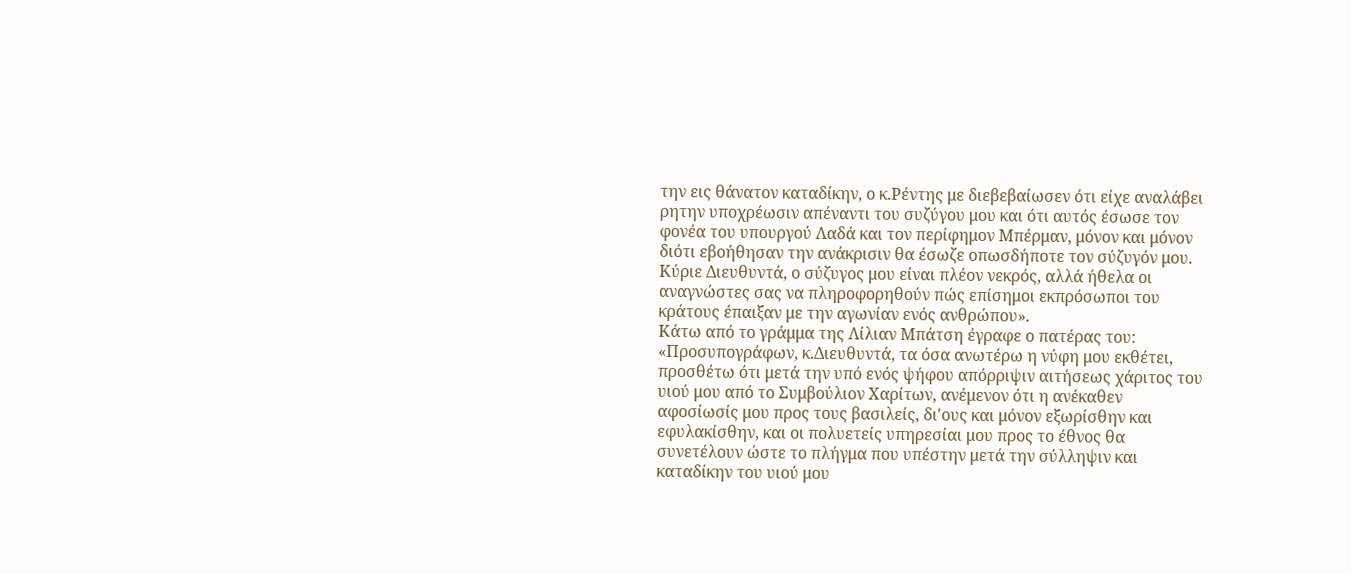την εις θάνατον καταδίκην, ο κ.Ρέντης με διεβεβαίωσεν ότι είχε αναλάβει ρητην υποχρέωσιν απέναντι του συζύγου μου και ότι αυτός έσωσε τον φονέα του υπουργού Λαδά και τον περίφημον Μπέρμαν, μόνον και μόνον διότι εβοήθησαν την ανάκρισιν θα έσωζε οπωσδήποτε τον σύζυγόν μου.
Κύριε Διευθυντά, ο σύζυγος μου είναι πλέον νεκρός, αλλά ήθελα οι αναγνώστες σας να πληροφορηθούν πώς επίσημοι εκπρόσωποι του κράτους έπαιξαν με την αγωνίαν ενός ανθρώπου».
Κάτω από το γράμμα της Λίλιαν Μπάτση έγραφε ο πατέρας του:
«Προσυπογράφων, κ.Διευθυντά, τα όσα ανωτέρω η νύφη μου εκθέτει, προσθέτω ότι μετά την υπό ενός ψήφου απόρριψιν αιτήσεως χάριτος του υιού μου από το Συμβούλιον Χαρίτων, ανέμενον ότι η ανέκαθεν αφοσίωσίς μου προς τους βασιλείς, δι'ους και μόνον εξωρίσθην και εφυλακίσθην, και οι πολυετείς υπηρεσίαι μου προς το έθνος θα συνετέλουν ώστε το πλήγμα που υπέστην μετά την σύλληψιν και καταδίκην του υιού μου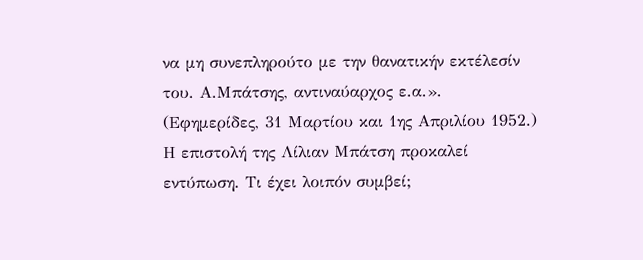να μη συνεπληρούτο με την θανατικήν εκτέλεσίν του. Α.Μπάτσης, αντιναύαρχος ε.α.». (Εφημερίδες, 31 Μαρτίου και 1ης Απριλίου 1952.)
Η επιστολή της Λίλιαν Μπάτση προκαλεί εντύπωση. Τι έχει λοιπόν συμβεί;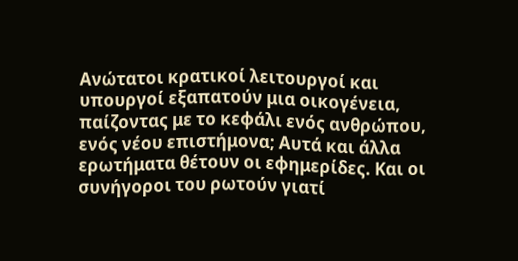Ανώτατοι κρατικοί λειτουργοί και υπουργοί εξαπατούν μια οικογένεια, παίζοντας με το κεφάλι ενός ανθρώπου, ενός νέου επιστήμονα; Αυτά και άλλα ερωτήματα θέτουν οι εφημερίδες. Και οι συνήγοροι του ρωτούν γιατί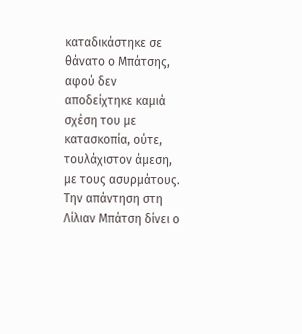καταδικάστηκε σε θάνατο ο Μπάτσης, αφού δεν αποδείχτηκε καμιά σχέση του με κατασκοπία, ούτε, τουλάχιστον άμεση, με τους ασυρμάτους.
Την απάντηση στη Λίλιαν Μπάτση δίνει ο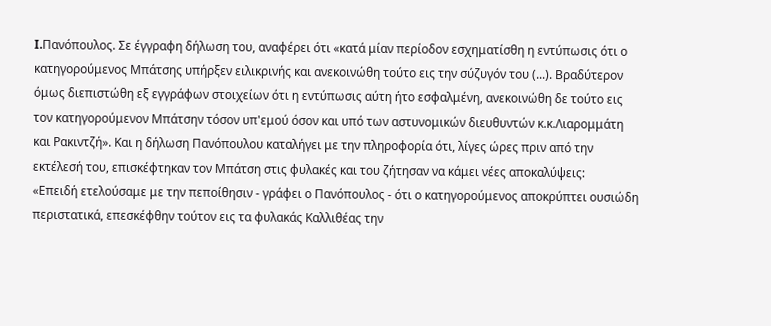I.Πανόπουλος. Σε έγγραφη δήλωση του, αναφέρει ότι «κατά μίαν περίοδον εσχηματίσθη η εντύπωσις ότι ο κατηγορούμενος Μπάτσης υπήρξεν ειλικρινής και ανεκοινώθη τούτο εις την σύζυγόν του (...). Βραδύτερον όμως διεπιστώθη εξ εγγράφων στοιχείων ότι η εντύπωσις αύτη ήτο εσφαλμένη, ανεκοινώθη δε τούτο εις τον κατηγορούμενον Μπάτσην τόσον υπ'εμού όσον και υπό των αστυνομικών διευθυντών κ.κ.Λιαρομμάτη και Ρακιντζή». Και η δήλωση Πανόπουλου καταλήγει με την πληροφορία ότι, λίγες ώρες πριν από την εκτέλεσή του, επισκέφτηκαν τον Μπάτση στις φυλακές και του ζήτησαν να κάμει νέες αποκαλύψεις:
«Επειδή ετελούσαμε με την πεποίθησιν - γράφει ο Πανόπουλος - ότι ο κατηγορούμενος αποκρύπτει ουσιώδη περιστατικά, επεσκέφθην τούτον εις τα φυλακάς Καλλιθέας την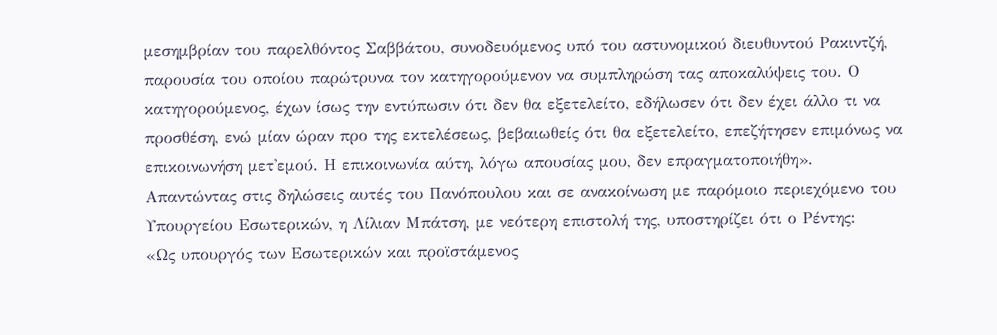μεσημβρίαν του παρελθόντος Σαββάτου, συνοδευόμενος υπό του αστυνομικού διευθυντού Ρακιντζή, παρουσία του οποίου παρώτρυνα τον κατηγορούμενον να συμπληρώση τας αποκαλύψεις του. Ο κατηγορούμενος, έχων ίσως την εντύπωσιν ότι δεν θα εξετελείτο, εδήλωσεν ότι δεν έχει άλλο τι να προσθέση, ενώ μίαν ώραν προ της εκτελέσεως, βεβαιωθείς ότι θα εξετελείτο, επεζήτησεν επιμόνως να επικοινωνήση μετ'εμού. Η επικοινωνία αύτη, λόγω απουσίας μου, δεν επραγματοποιήθη».
Απαντώντας στις δηλώσεις αυτές του Πανόπουλου και σε ανακοίνωση με παρόμοιο περιεχόμενο του Υπουργείου Εσωτερικών, η Λίλιαν Μπάτση, με νεότερη επιστολή της, υποστηρίζει ότι ο Ρέντης:
«Ως υπουργός των Εσωτερικών και προϊστάμενος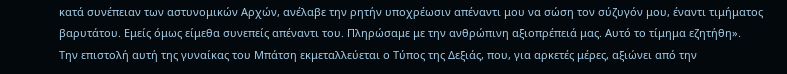κατά συνέπειαν των αστυνομικών Αρχών, ανέλαβε την ρητήν υποχρέωσιν απέναντι μου να σώση τον σύζυγόν μου, έναντι τιμήματος βαρυτάτου. Εμείς όμως είμεθα συνεπείς απέναντι του. Πληρώσαμε με την ανθρώπινη αξιοπρέπειά μας. Αυτό το τίμημα εζητήθη».
Την επιστολή αυτή της γυναίκας του Μπάτση εκμεταλλεύεται ο Τύπος της Δεξιάς, που, για αρκετές μέρες, αξιώνει από την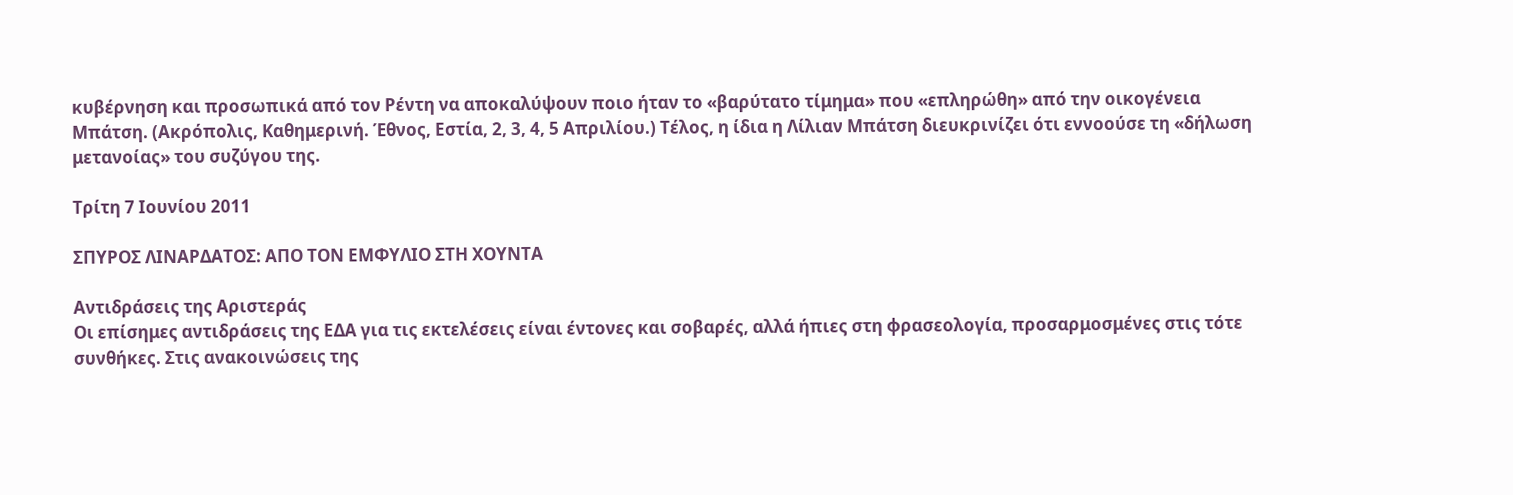κυβέρνηση και προσωπικά από τον Ρέντη να αποκαλύψουν ποιο ήταν το «βαρύτατο τίμημα» που «επληρώθη» από την οικογένεια Μπάτση. (Ακρόπολις, Καθημερινή. Έθνος, Εστία, 2, 3, 4, 5 Απριλίου.) Τέλος, η ίδια η Λίλιαν Μπάτση διευκρινίζει ότι εννοούσε τη «δήλωση μετανοίας» του συζύγου της.

Τρίτη 7 Ιουνίου 2011

ΣΠΥΡΟΣ ΛΙΝΑΡΔΑΤΟΣ: ΑΠΟ ΤΟΝ ΕΜΦΥΛΙΟ ΣΤΗ ΧΟΥΝΤΑ

Αντιδράσεις της Αριστεράς
Οι επίσημες αντιδράσεις της ΕΔΑ για τις εκτελέσεις είναι έντονες και σοβαρές, αλλά ήπιες στη φρασεολογία, προσαρμοσμένες στις τότε συνθήκες. Στις ανακοινώσεις της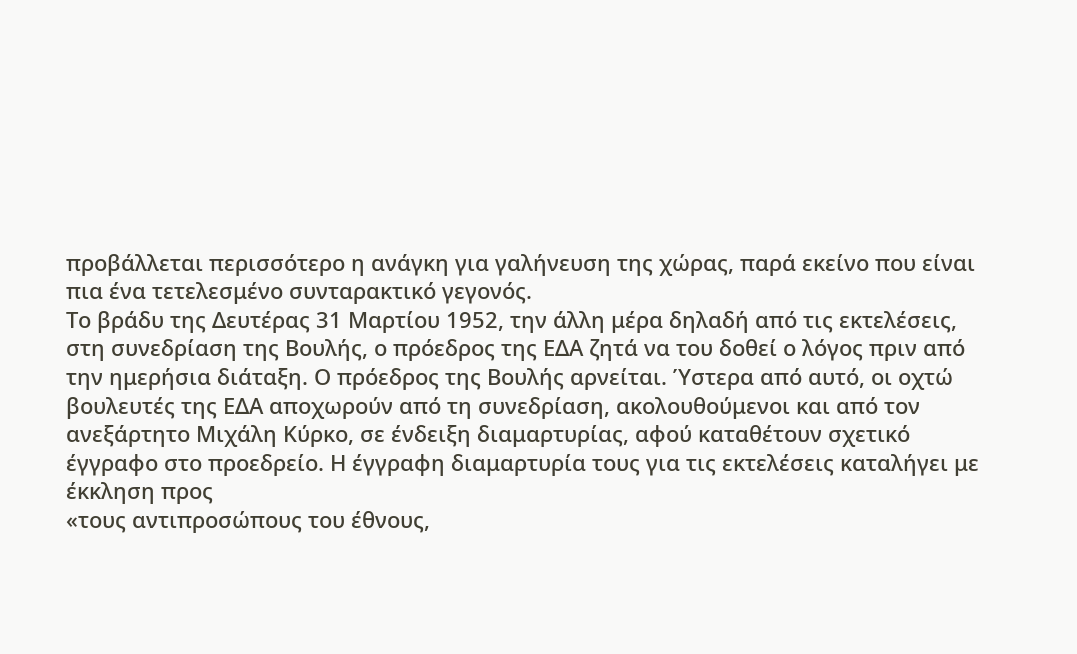προβάλλεται περισσότερο η ανάγκη για γαλήνευση της χώρας, παρά εκείνο που είναι πια ένα τετελεσμένο συνταρακτικό γεγονός.
Το βράδυ της Δευτέρας 31 Μαρτίου 1952, την άλλη μέρα δηλαδή από τις εκτελέσεις, στη συνεδρίαση της Βουλής, ο πρόεδρος της ΕΔΑ ζητά να του δοθεί ο λόγος πριν από την ημερήσια διάταξη. Ο πρόεδρος της Βουλής αρνείται. Ύστερα από αυτό, οι οχτώ βουλευτές της ΕΔΑ αποχωρούν από τη συνεδρίαση, ακολουθούμενοι και από τον ανεξάρτητο Μιχάλη Κύρκο, σε ένδειξη διαμαρτυρίας, αφού καταθέτουν σχετικό έγγραφο στο προεδρείο. Η έγγραφη διαμαρτυρία τους για τις εκτελέσεις καταλήγει με έκκληση προς
«τους αντιπροσώπους του έθνους,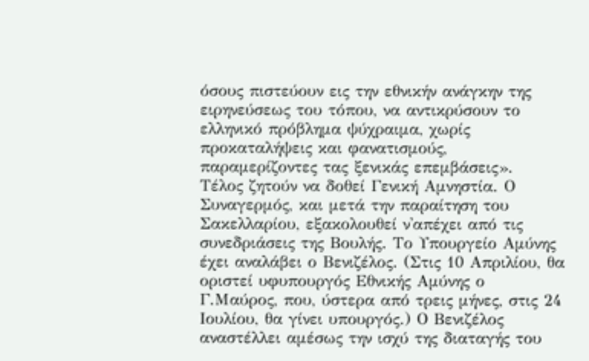όσους πιστεύουν εις την εθνικήν ανάγκην της ειρηνεύσεως του τόπου, να αντικρύσουν το ελληνικό πρόβλημα ψύχραιμα, χωρίς προκαταλήψεις και φανατισμούς, παραμερίζοντες τας ξενικάς επεμβάσεις».
Τέλος ζητούν να δοθεί Γενική Αμνηστία. Ο Συναγερμός, και μετά την παραίτηση του Σακελλαρίου, εξακολουθεί ν'απέχει από τις συνεδριάσεις της Βουλής. Το Υπουργείο Αμύνης έχει αναλάβει ο Βενιζέλος. (Στις 10 Απριλίου, θα οριστεί υφυπουργός Εθνικής Αμύνης ο Γ.Μαύρος, που, ύστερα από τρεις μήνες, στις 24 Ιουλίου, θα γίνει υπουργός.) Ο Βενιζέλος αναστέλλει αμέσως την ισχύ της διαταγής του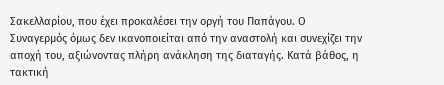Σακελλαρίου, που έχει προκαλέσει την οργή του Παπάγου. Ο Συναγερμός όμως δεν ικανοποιείται από την αναστολή και συνεχίζει την αποχή του, αξιώνοντας πλήρη ανάκληση της διαταγής. Κατά βάθος, η τακτική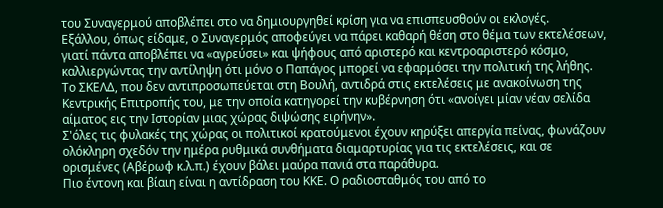του Συναγερμού αποβλέπει στο να δημιουργηθεί κρίση για να επισπευσθούν οι εκλογές.
Εξάλλου, όπως είδαμε, ο Συναγερμός αποφεύγει να πάρει καθαρή θέση στο θέμα των εκτελέσεων, γιατί πάντα αποβλέπει να «αγρεύσει» και ψήφους από αριστερό και κεντροαριστερό κόσμο, καλλιεργώντας την αντίληψη ότι μόνο ο Παπάγος μπορεί να εφαρμόσει την πολιτική της λήθης.
Το ΣΚΕΛΔ, που δεν αντιπροσωπεύεται στη Βουλή, αντιδρά στις εκτελέσεις με ανακοίνωση της Κεντρικής Επιτροπής του, με την οποία κατηγορεί την κυβέρνηση ότι «ανοίγει μίαν νέαν σελίδα αίματος εις την Ιστορίαν μιας χώρας διψώσης ειρήνην».
Σ'όλες τις φυλακές της χώρας οι πολιτικοί κρατούμενοι έχουν κηρύξει απεργία πείνας, φωνάζουν ολόκληρη σχεδόν την ημέρα ρυθμικά συνθήματα διαμαρτυρίας για τις εκτελέσεις, και σε ορισμένες (Αβέρωφ κ.λ.π.) έχουν βάλει μαύρα πανιά στα παράθυρα.
Πιο έντονη και βίαιη είναι η αντίδραση του ΚΚΕ. Ο ραδιοσταθμός του από το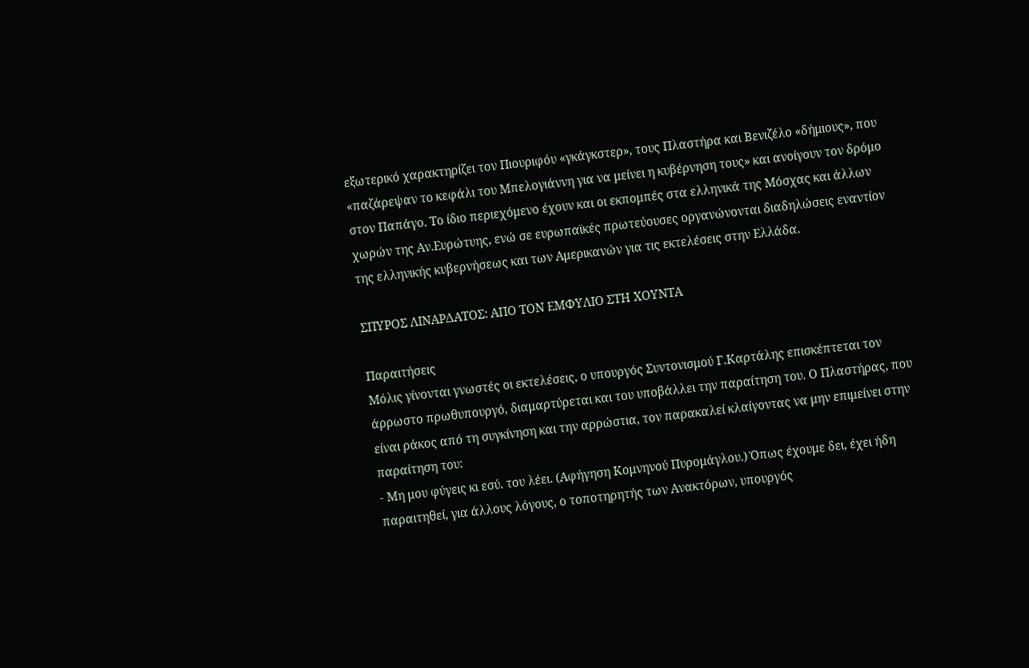εξωτερικό χαρακτηρίζει τον Πιουριφόυ «γκάγκστερ», τους Πλαστήρα και Βενιζέλο «δήμιους», που «παζάρεψαν το κεφάλι του Μπελογιάννη για να μείνει η κυβέρνηση τους» και ανοίγουν τον δρόμο στον Παπάγο. Το ίδιο περιεχόμενο έχουν και οι εκπομπές στα ελληνικά της Μόσχας και άλλων χωρών της Αν.Ευρώτυης, ενώ σε ευρωπαϊκές πρωτεύουσες οργανώνονται διαδηλώσεις εναντίον της ελληνικής κυβερνήσεως και των Αμερικανών για τις εκτελέσεις στην Ελλάδα.

ΣΠΥΡΟΣ ΛΙΝΑΡΔΑΤΟΣ: ΑΠΟ ΤΟΝ ΕΜΦΥΛΙΟ ΣΤΗ ΧΟΥΝΤΑ

Παραιτήσεις
Μόλις γίνονται γνωστές οι εκτελέσεις, ο υπουργός Συντονισμού Γ.Καρτάλης επισκέπτεται τον άρρωστο πρωθυπουργό, διαμαρτύρεται και του υποβάλλει την παραίτηση του. Ο Πλαστήρας, που είναι ράκος από τη συγκίνηση και την αρρώστια, τον παρακαλεί κλαίγοντας να μην επιμείνει στην παραίτηση του:
- Μη μου φύγεις κι εσύ. του λέει. (Αφήγηση Κομνηνού Πυρομάγλου.) Όπως έχουμε δει, έχει ήδη παραιτηθεί, για άλλους λόγους, ο τοποτηρητής των Ανακτόρων, υπουργός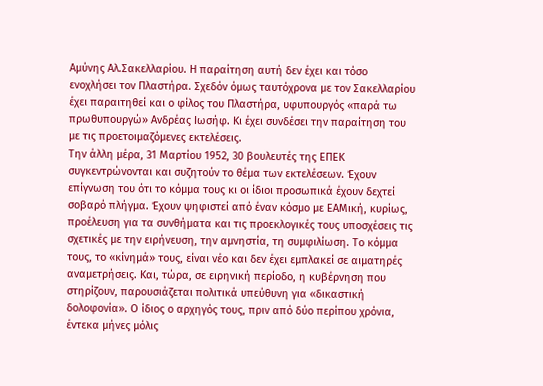Αμύνης Αλ.Σακελλαρίου. Η παραίτηση αυτή δεν έχει και τόσο ενοχλήσει τον Πλαστήρα. Σχεδόν όμως ταυτόχρονα με τον Σακελλαρίου έχει παραιτηθεί και ο φίλος του Πλαστήρα, υφυπουργός «παρά τω πρωθυπουργώ» Ανδρέας Ιωσήφ. Κι έχει συνδέσει την παραίτηση του με τις προετοιμαζόμενες εκτελέσεις.
Την άλλη μέρα, 31 Μαρτίου 1952, 30 βουλευτές της ΕΠΕΚ συγκεντρώνονται και συζητούν το θέμα των εκτελέσεων. Έχουν επίγνωση του ότι το κόμμα τους κι οι ίδιοι προσωπικά έχουν δεχτεί σοβαρό πλήγμα. Έχουν ψηφιστεί από έναν κόσμο με ΕΑΜική, κυρίως, προέλευση για τα συνθήματα και τις προεκλογικές τους υποσχέσεις τις σχετικές με την ειρήνευση, την αμνηστία, τη συμφιλίωση. Το κόμμα τους, το «κίνημά» τους, είναι νέο και δεν έχει εμπλακεί σε αιματηρές αναμετρήσεις. Και, τώρα, σε ειρηνική περίοδο, η κυβέρνηση που στηρίζουν, παρουσιάζεται πολιτικά υπεύθυνη για «δικαστική δολοφονία». Ο ίδιος ο αρχηγός τους, πριν από δύο περίπου χρόνια, έντεκα μήνες μόλις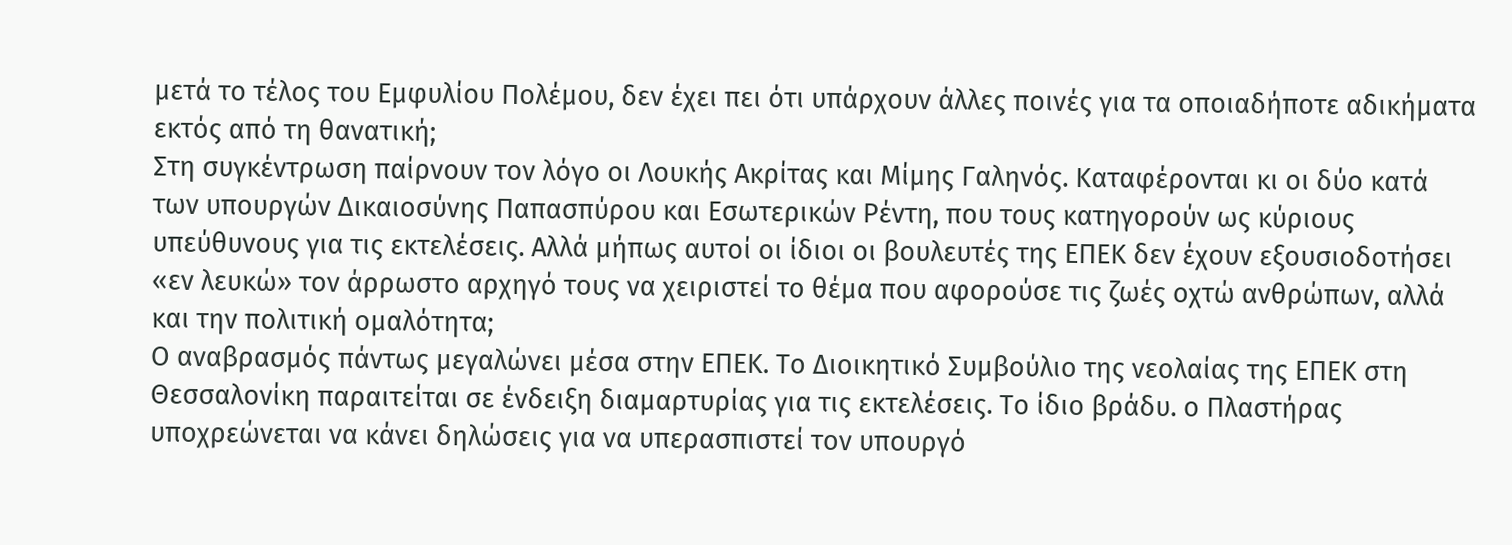μετά το τέλος του Εμφυλίου Πολέμου, δεν έχει πει ότι υπάρχουν άλλες ποινές για τα οποιαδήποτε αδικήματα εκτός από τη θανατική;
Στη συγκέντρωση παίρνουν τον λόγο οι Λουκής Ακρίτας και Μίμης Γαληνός. Καταφέρονται κι οι δύο κατά των υπουργών Δικαιοσύνης Παπασπύρου και Εσωτερικών Ρέντη, που τους κατηγορούν ως κύριους υπεύθυνους για τις εκτελέσεις. Αλλά μήπως αυτοί οι ίδιοι οι βουλευτές της ΕΠΕΚ δεν έχουν εξουσιοδοτήσει «εν λευκώ» τον άρρωστο αρχηγό τους να χειριστεί το θέμα που αφορούσε τις ζωές οχτώ ανθρώπων, αλλά και την πολιτική ομαλότητα;
Ο αναβρασμός πάντως μεγαλώνει μέσα στην ΕΠΕΚ. Το Διοικητικό Συμβούλιο της νεολαίας της ΕΠΕΚ στη Θεσσαλονίκη παραιτείται σε ένδειξη διαμαρτυρίας για τις εκτελέσεις. Το ίδιο βράδυ. ο Πλαστήρας υποχρεώνεται να κάνει δηλώσεις για να υπερασπιστεί τον υπουργό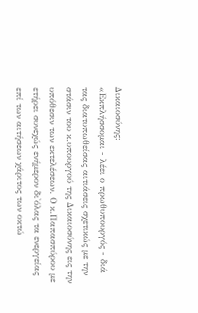Δικαιοσύνης:
«Εκπλήσσομαι - λέει ο πρωθυπουργός - διά τας διατυπωθείσας αιτιάσεις σχετικώς με την στάσιν του κ.υπουργού της Δικαιοσύνης εις την υπόθεσιν των εκτελέσεων. Ο κ.Παπασπύρου με ετήρει συνεχώς ενήμερον δι'όλας τα ενεργείας επί των αιτήσεων χάριτος των οκτώ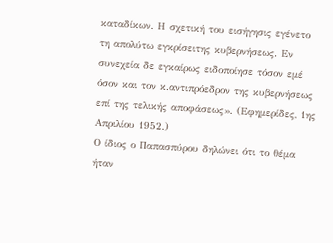καταδίκων. Η σχετική του εισήγησις εγένετο τη απολύτω εγκρίσειτης κυβερνήσεως. Εν συνεχεία δε εγκαίρως ειδοποίησε τόσον εμέ όσον και τον κ.αντιπρόεδρον της κυβερνήσεως επί της τελικής αποφάσεως». (Εφημερίδες, 1ης Απριλίου 1952.)
Ο ίδιος ο Παπασπύρου δηλώνει ότι το θέμα ήταν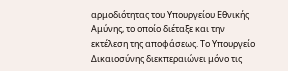αρμοδιότητας του Υπουργείου Εθνικής Αμύνης, το οποίο διέταξε και την εκτέλεση της αποφάσεως. Το Υπουργείο Δικαιοσύνης διεκπεραιώνει μόνο τις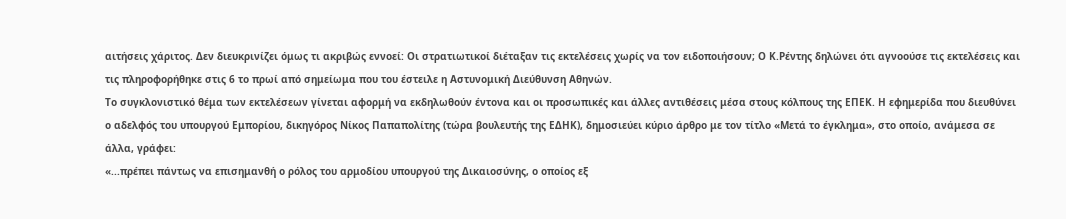αιτήσεις χάριτος. Δεν διευκρινίζει όμως τι ακριβώς εννοεί: Οι στρατιωτικοί διέταξαν τις εκτελέσεις χωρίς να τον ειδοποιήσουν; Ο Κ.Ρέντης δηλώνει ότι αγνοούσε τις εκτελέσεις και τις πληροφορήθηκε στις 6 το πρωί από σημείωμα που του έστειλε η Αστυνομική Διεύθυνση Αθηνών.
Το συγκλονιστικό θέμα των εκτελέσεων γίνεται αφορμή να εκδηλωθούν έντονα και οι προσωπικές και άλλες αντιθέσεις μέσα στους κόλπους της ΕΠΕΚ. Η εφημερίδα που διευθύνει ο αδελφός του υπουργού Εμπορίου, δικηγόρος Νίκος Παπαπολίτης (τώρα βουλευτής της ΕΔΗΚ), δημοσιεύει κύριο άρθρο με τον τίτλο «Μετά το έγκλημα», στο οποίο, ανάμεσα σε άλλα, γράφει:
«...πρέπει πάντως να επισημανθή ο ρόλος του αρμοδίου υπουργού της Δικαιοσύνης, ο οποίος εξ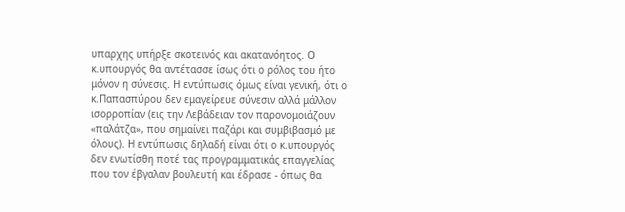υπαρχης υπήρξε σκοτεινός και ακατανόητος. Ο κ.υπουργός θα αντέτασσε ίσως ότι ο ρόλος του ήτο μόνον η σύνεσις. Η εντύπωσις όμως είναι γενική, ότι ο κ.Παπασπύρου δεν εμαγείρευε σύνεσιν αλλά μάλλον ισορροπίαν (εις την Λεβάδειαν τον παρονομοιάζουν «παλάτζα», που σημαίνει παζάρι και συμβιβασμό με όλους). Η εντύπωσις δηλαδή είναι ότι ο κ.υπουργός δεν ενωτίσθη ποτέ τας προγραμματικάς επαγγελίας που τον έβγαλαν βουλευτή και έδρασε - όπως θα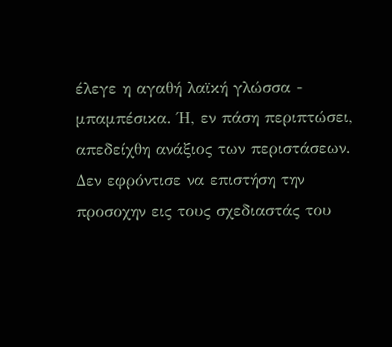έλεγε η αγαθή λαϊκή γλώσσα - μπαμπέσικα. Ή, εν πάση περιπτώσει, απεδείχθη ανάξιος των περιστάσεων. Δεν εφρόντισε να επιστήση την προσοχην εις τους σχεδιαστάς του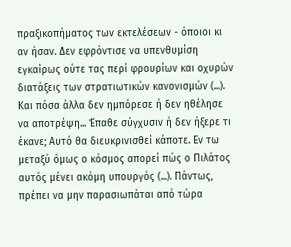πραξικοπήματος των εκτελέσεων - όποιοι κι αν ήσαν. Δεν εφρόντισε να υπενθυμίση εγκαίρως ούτε τας περί φρουρίων και οχυρών διατάξεις των στρατιωτικών κανονισμών (...). Και πόσα άλλα δεν ημπόρεσε ή δεν ηθέλησε να αποτρέψη... Έπαθε σύγχυσιν ή δεν ήξερε τι έκανε; Αυτό θα διευκρινισθεί κάποτε. Εν τω μεταξύ όμως ο κόσμος απορεί πώς ο Πιλάτος αυτός μένει ακόμη υπουργός (...). Πάντως, πρέπει να μην παρασιωπάται από τώρα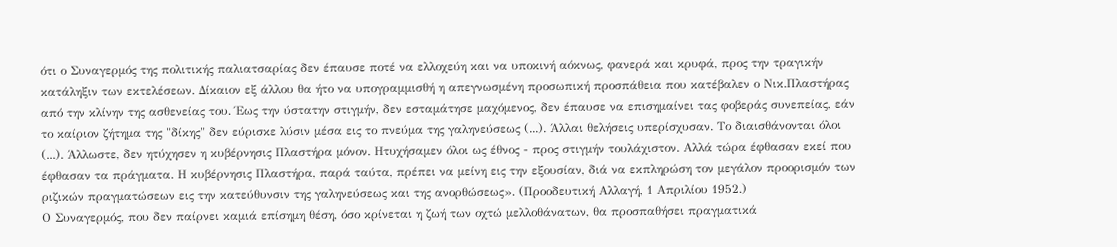ότι ο Συναγερμός της πολιτικής παλιατσαρίας δεν έπαυσε ποτέ να ελλοχεύη και να υποκινή αόκνως, φανερά και κρυφά, προς την τραγικήν κατάληξιν των εκτελέσεων. Δίκαιον εξ άλλου θα ήτο να υπογραμμισθή η απεγνωσμένη προσωπική προσπάθεια που κατέβαλεν ο Νικ.Πλαστήρας από την κλίνην της ασθενείας του. Έως την ύστατην στιγμήν, δεν εσταμάτησε μαχόμενος, δεν έπαυσε να επισημαίνει τας φοβεράς συνεπείας, εάν το καίριον ζήτημα της "δίκης" δεν εύρισκε λύσιν μέσα εις το πνεύμα της γαληνεύσεως (...). Άλλαι θελήσεις υπερίσχυσαν. Το διαισθάνονται όλοι (...). Άλλωστε, δεν ητύχησεν η κυβέρνησις Πλαστήρα μόνον. Ητυχήσαμεν όλοι ως έθνος - προς στιγμήν τουλάχιστον. Αλλά τώρα έφθασαν εκεί που έφθασαν τα πράγματα. Η κυβέρνησις Πλαστήρα, παρά ταύτα, πρέπει να μείνη εις την εξουσίαν, διά να εκπληρώση τον μεγάλον προορισμόν των ριζικών πραγματώσεων εις την κατεύθυνσιν της γαληνεύσεως και της ανορθώσεως». (Προοδευτική Αλλαγή, 1 Απριλίου 1952.)
Ο Συναγερμός, που δεν παίρνει καμιά επίσημη θέση, όσο κρίνεται η ζωή των οχτώ μελλοθάνατων, θα προσπαθήσει πραγματικά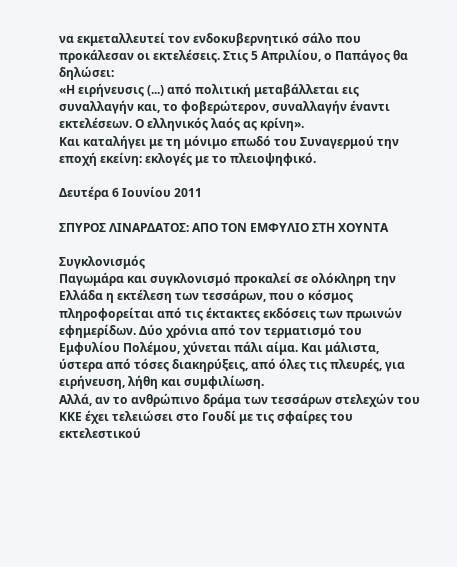να εκμεταλλευτεί τον ενδοκυβερνητικό σάλο που προκάλεσαν οι εκτελέσεις. Στις 5 Απριλίου, ο Παπάγος θα δηλώσει:
«Η ειρήνευσις (...) από πολιτική μεταβάλλεται εις συναλλαγήν και, το φοβερώτερον, συναλλαγήν έναντι εκτελέσεων. Ο ελληνικός λαός ας κρίνη».
Και καταλήγει με τη μόνιμο επωδό του Συναγερμού την εποχή εκείνη: εκλογές με το πλειοψηφικό.

Δευτέρα 6 Ιουνίου 2011

ΣΠΥΡΟΣ ΛΙΝΑΡΔΑΤΟΣ: ΑΠΟ ΤΟΝ ΕΜΦΥΛΙΟ ΣΤΗ ΧΟΥΝΤΑ

Συγκλονισμός
Παγωμάρα και συγκλονισμό προκαλεί σε ολόκληρη την Ελλάδα η εκτέλεση των τεσσάρων, που ο κόσμος πληροφορείται από τις έκτακτες εκδόσεις των πρωινών εφημερίδων. Δύο χρόνια από τον τερματισμό του Εμφυλίου Πολέμου, χύνεται πάλι αίμα. Και μάλιστα, ύστερα από τόσες διακηρύξεις, από όλες τις πλευρές, για ειρήνευση, λήθη και συμφιλίωση.
Αλλά, αν το ανθρώπινο δράμα των τεσσάρων στελεχών του ΚΚΕ έχει τελειώσει στο Γουδί με τις σφαίρες του εκτελεστικού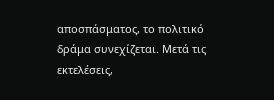αποσπάσματος, το πολιτικό δράμα συνεχίζεται. Μετά τις εκτελέσεις,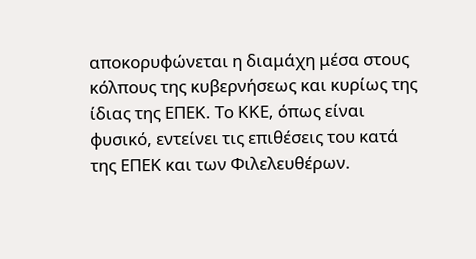αποκορυφώνεται η διαμάχη μέσα στους κόλπους της κυβερνήσεως και κυρίως της ίδιας της ΕΠΕΚ. Το ΚΚΕ, όπως είναι φυσικό, εντείνει τις επιθέσεις του κατά της ΕΠΕΚ και των Φιλελευθέρων.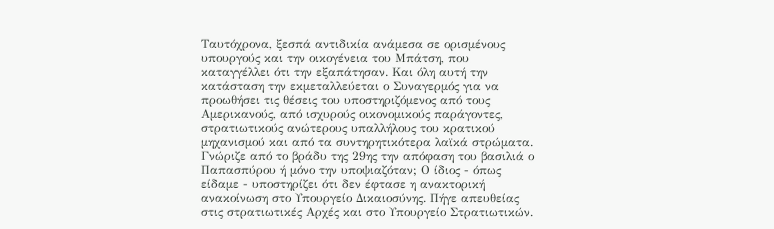Ταυτόχρονα, ξεσπά αντιδικία ανάμεσα σε ορισμένους υπουργούς και την οικογένεια του Μπάτση, που καταγγέλλει ότι την εξαπάτησαν. Και όλη αυτή την κατάσταση την εκμεταλλεύεται ο Συναγερμός για να προωθήσει τις θέσεις του υποστηριζόμενος από τους Αμερικανούς, από ισχυρούς οικονομικούς παράγοντες, στρατιωτικούς ανώτερους υπαλλήλους του κρατικού μηχανισμού και από τα συντηρητικότερα λαϊκά στρώματα.
Γνώριζε από το βράδυ της 29ης την απόφαση του βασιλιά ο Παπασπύρου ή μόνο την υποψιαζόταν; Ο ίδιος - όπως είδαμε - υποστηρίζει ότι δεν έφτασε η ανακτορική ανακοίνωση στο Υπουργείο Δικαιοσύνης. Πήγε απευθείας στις στρατιωτικές Αρχές και στο Υπουργείο Στρατιωτικών.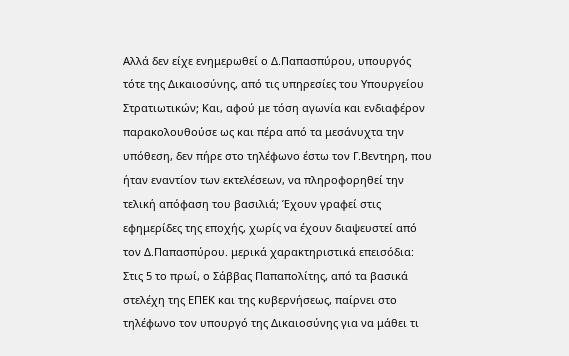Αλλά δεν είχε ενημερωθεί ο Δ.Παπασπύρου, υπουργός τότε της Δικαιοσύνης, από τις υπηρεσίες του Υπουργείου Στρατιωτικών; Και, αφού με τόση αγωνία και ενδιαφέρον παρακολουθούσε ως και πέρα από τα μεσάνυχτα την υπόθεση, δεν πήρε στο τηλέφωνο έστω τον Γ.Βεντηρη, που ήταν εναντίον των εκτελέσεων, να πληροφορηθεί την τελική απόφαση του βασιλιά; Έχουν γραφεί στις εφημερίδες της εποχής, χωρίς να έχουν διαψευστεί από τον Δ.Παπασπύρου. μερικά χαρακτηριστικά επεισόδια: Στις 5 το πρωί, ο Σάββας Παπαπολίτης, από τα βασικά στελέχη της ΕΠΕΚ και της κυβερνήσεως, παίρνει στο τηλέφωνο τον υπουργό της Δικαιοσύνης για να μάθει τι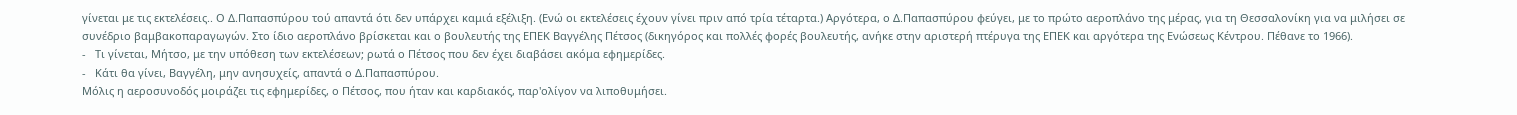γίνεται με τις εκτελέσεις.. Ο Δ.Παπασπύρου τού απαντά ότι δεν υπάρχει καμιά εξέλιξη. (Ενώ οι εκτελέσεις έχουν γίνει πριν από τρία τέταρτα.) Αργότερα, ο Δ.Παπασπύρου φεύγει, με το πρώτο αεροπλάνο της μέρας, για τη Θεσσαλονίκη για να μιλήσει σε συνέδριο βαμβακοπαραγωγών. Στο ίδιο αεροπλάνο βρίσκεται και ο βουλευτής της ΕΠΕΚ Βαγγέλης Πέτσος (δικηγόρος και πολλές φορές βουλευτής, ανήκε στην αριστερή πτέρυγα της ΕΠΕΚ και αργότερα της Ενώσεως Κέντρου. Πέθανε το 1966).
-   Τι γίνεται, Μήτσο, με την υπόθεση των εκτελέσεων; ρωτά ο Πέτσος που δεν έχει διαβάσει ακόμα εφημερίδες.
-   Κάτι θα γίνει, Βαγγέλη, μην ανησυχείς, απαντά ο Δ.Παπασπύρου.
Μόλις η αεροσυνοδός μοιράζει τις εφημερίδες, ο Πέτσος, που ήταν και καρδιακός, παρ'ολίγον να λιποθυμήσει.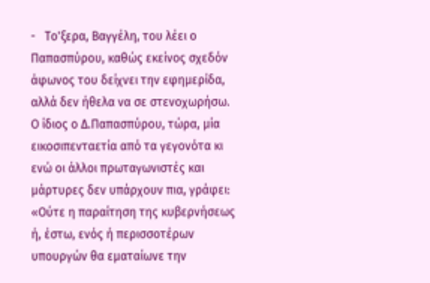-   Το'ξερα, Βαγγέλη, του λέει ο Παπασπύρου, καθώς εκείνος σχεδόν άφωνος του δείχνει την εφημερίδα, αλλά δεν ήθελα να σε στενοχωρήσω.
Ο ίδιος ο Δ.Παπασπύρου, τώρα, μία εικοσιπενταετία από τα γεγονότα κι ενώ οι άλλοι πρωταγωνιστές και μάρτυρες δεν υπάρχουν πια, γράφει:
«Ούτε η παραίτηση της κυβερνήσεως ή, έστω, ενός ή περισσοτέρων υπουργών θα εματαίωνε την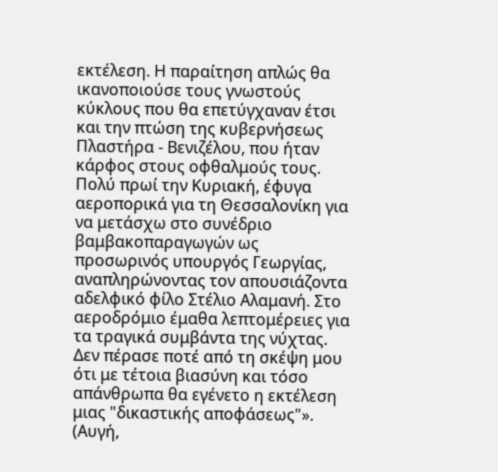εκτέλεση. Η παραίτηση απλώς θα ικανοποιούσε τους γνωστούς κύκλους που θα επετύγχαναν έτσι και την πτώση της κυβερνήσεως Πλαστήρα - Βενιζέλου, που ήταν κάρφος στους οφθαλμούς τους. Πολύ πρωί την Κυριακή, έφυγα αεροπορικά για τη Θεσσαλονίκη για να μετάσχω στο συνέδριο βαμβακοπαραγωγών ως προσωρινός υπουργός Γεωργίας, αναπληρώνοντας τον απουσιάζοντα αδελφικό φίλο Στέλιο Αλαμανή. Στο αεροδρόμιο έμαθα λεπτομέρειες για τα τραγικά συμβάντα της νύχτας. Δεν πέρασε ποτέ από τη σκέψη μου ότι με τέτοια βιασύνη και τόσο απάνθρωπα θα εγένετο η εκτέλεση μιας "δικαστικής αποφάσεως"». (Αυγή,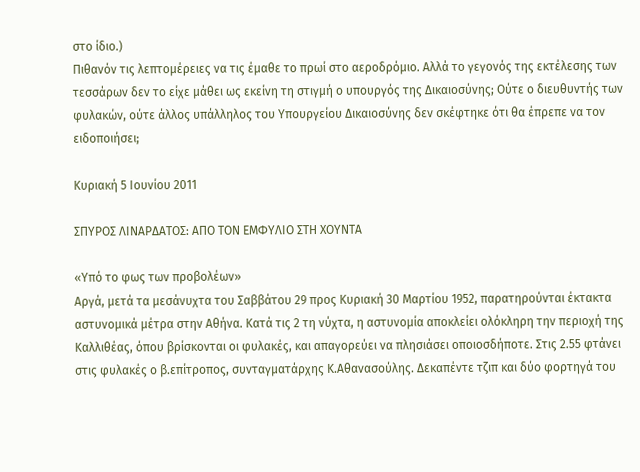στο ίδιο.)
Πιθανόν τις λεπτομέρειες να τις έμαθε το πρωί στο αεροδρόμιο. Αλλά το γεγονός της εκτέλεσης των τεσσάρων δεν το είχε μάθει ως εκείνη τη στιγμή ο υπουργός της Δικαιοσύνης; Ούτε ο διευθυντής των φυλακών, ούτε άλλος υπάλληλος του Υπουργείου Δικαιοσύνης δεν σκέφτηκε ότι θα έπρεπε να τον ειδοποιήσει;

Κυριακή 5 Ιουνίου 2011

ΣΠΥΡΟΣ ΛΙΝΑΡΔΑΤΟΣ: ΑΠΟ ΤΟΝ ΕΜΦΥΛΙΟ ΣΤΗ ΧΟΥΝΤΑ

«Υπό το φως των προβολέων»
Αργά, μετά τα μεσάνυχτα του Σαββάτου 29 προς Κυριακή 30 Μαρτίου 1952, παρατηρούνται έκτακτα αστυνομικά μέτρα στην Αθήνα. Κατά τις 2 τη νύχτα, η αστυνομία αποκλείει ολόκληρη την περιοχή της Καλλιθέας, όπου βρίσκονται οι φυλακές, και απαγορεύει να πλησιάσει οποιοσδήποτε. Στις 2.55 φτάνει στις φυλακές ο β.επίτροπος, συνταγματάρχης Κ.Αθανασούλης. Δεκαπέντε τζιπ και δύο φορτηγά του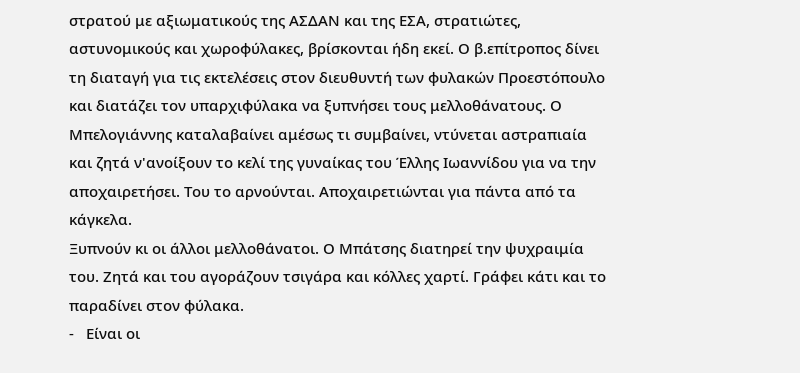στρατού με αξιωματικούς της ΑΣΔΑΝ και της ΕΣΑ, στρατιώτες, αστυνομικούς και χωροφύλακες, βρίσκονται ήδη εκεί. Ο β.επίτροπος δίνει τη διαταγή για τις εκτελέσεις στον διευθυντή των φυλακών Προεστόπουλο και διατάζει τον υπαρχιφύλακα να ξυπνήσει τους μελλοθάνατους. Ο Μπελογιάννης καταλαβαίνει αμέσως τι συμβαίνει, ντύνεται αστραπιαία και ζητά ν'ανοίξουν το κελί της γυναίκας του Έλλης Ιωαννίδου για να την αποχαιρετήσει. Του το αρνούνται. Αποχαιρετιώνται για πάντα από τα κάγκελα.
Ξυπνούν κι οι άλλοι μελλοθάνατοι. Ο Μπάτσης διατηρεί την ψυχραιμία του. Ζητά και του αγοράζουν τσιγάρα και κόλλες χαρτί. Γράφει κάτι και το παραδίνει στον φύλακα.
-   Είναι οι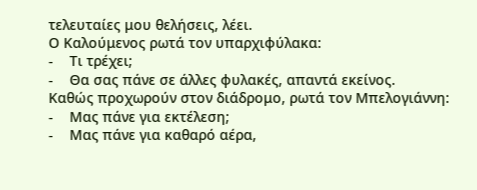τελευταίες μου θελήσεις, λέει.
Ο Καλούμενος ρωτά τον υπαρχιφύλακα:
-    Τι τρέχει;
-    Θα σας πάνε σε άλλες φυλακές, απαντά εκείνος.
Καθώς προχωρούν στον διάδρομο, ρωτά τον Μπελογιάννη:
-    Μας πάνε για εκτέλεση;
-    Μας πάνε για καθαρό αέρα,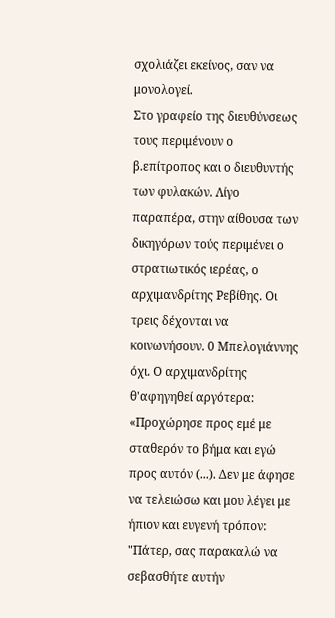σχολιάζει εκείνος, σαν να μονολογεί.
Στο γραφείο της διευθύνσεως τους περιμένουν ο β.επίτροπος και ο διευθυντής των φυλακών. Λίγο παραπέρα, στην αίθουσα των δικηγόρων τούς περιμένει ο στρατιωτικός ιερέας, ο αρχιμανδρίτης Ρεβίθης. Οι τρεις δέχονται να κοινωνήσουν. 0 Μπελογιάννης όχι. Ο αρχιμανδρίτης θ'αφηγηθεί αργότερα:
«Προχώρησε προς εμέ με σταθερόν το βήμα και εγώ προς αυτόν (...). Δεν με άφησε να τελειώσω και μου λέγει με ήπιον και ευγενή τρόπον: "Πάτερ, σας παρακαλώ να σεβασθήτε αυτήν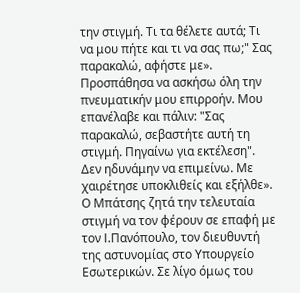την στιγμή. Τι τα θέλετε αυτά; Τι να μου πήτε και τι να σας πω;" Σας παρακαλώ, αφήστε με». Προσπάθησα να ασκήσω όλη την πνευματικήν μου επιρροήν. Μου επανέλαβε και πάλιν: "Σας παρακαλώ, σεβαστήτε αυτή τη στιγμή. Πηγαίνω για εκτέλεση". Δεν ηδυνάμην να επιμείνω. Με χαιρέτησε υποκλιθείς και εξήλθε».
Ο Μπάτσης ζητά την τελευταία στιγμή να τον φέρουν σε επαφή με τον I.Πανόπουλο, τον διευθυντή της αστυνομίας στο Υπουργείο Εσωτερικών. Σε λίγο όμως του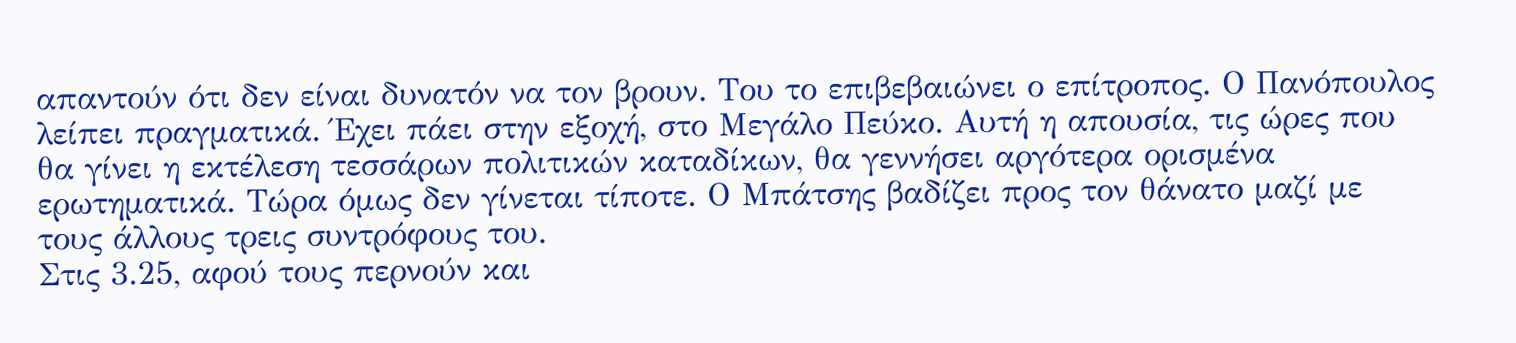απαντούν ότι δεν είναι δυνατόν να τον βρουν. Του το επιβεβαιώνει ο επίτροπος. Ο Πανόπουλος λείπει πραγματικά. Έχει πάει στην εξοχή, στο Μεγάλο Πεύκο. Αυτή η απουσία, τις ώρες που θα γίνει η εκτέλεση τεσσάρων πολιτικών καταδίκων, θα γεννήσει αργότερα ορισμένα ερωτηματικά. Τώρα όμως δεν γίνεται τίποτε. Ο Μπάτσης βαδίζει προς τον θάνατο μαζί με τους άλλους τρεις συντρόφους του.
Στις 3.25, αφού τους περνούν και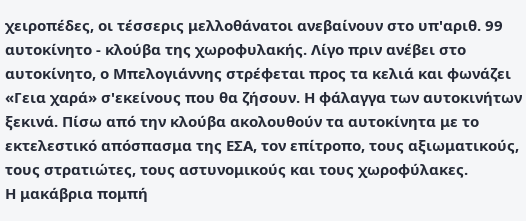χειροπέδες, οι τέσσερις μελλοθάνατοι ανεβαίνουν στο υπ'αριθ. 99 αυτοκίνητο - κλούβα της χωροφυλακής. Λίγο πριν ανέβει στο αυτοκίνητο, ο Μπελογιάννης στρέφεται προς τα κελιά και φωνάζει «Γεια χαρά» σ'εκείνους που θα ζήσουν. Η φάλαγγα των αυτοκινήτων ξεκινά. Πίσω από την κλούβα ακολουθούν τα αυτοκίνητα με το εκτελεστικό απόσπασμα της ΕΣΑ, τον επίτροπο, τους αξιωματικούς, τους στρατιώτες, τους αστυνομικούς και τους χωροφύλακες.
Η μακάβρια πομπή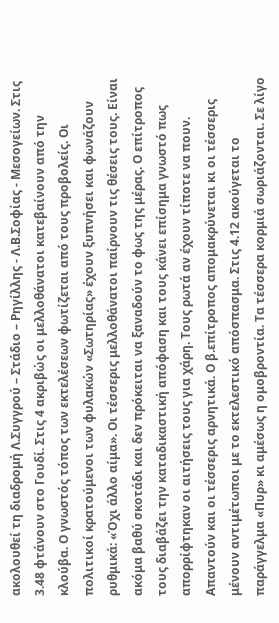ακολουθεί τη διαδρομή Λ.Συγγρού – Στάδιο – Ρηγίλλης - Λ.Β.Σοφίας - Μεσογείων. Στις 3.48 φτάνουν στο Γουδί. Στις 4 ακριβώς οι μελλοθάνατοι κατεβαίνουν από την κλούβα. Ο γνωστός τόπος των εκτελέσεων φωτίζεται από τους προβολείς. Οι πολιτικοί κρατούμενοι των φυλακών «Σωτηρίας» έχουν ξυπνήσει και φωνάζουν ρυθμικά: «Όχι άλλο αίμα». Οι τέσσερις μελλοθάνατοι παίρνουν τις θέσεις τους. Είναι ακόμα βαθύ σκοτάδι και δεν πρόκειται να ξαναδούν το φως της μέρας. Ο επίτροπος τους διαβάζει την καταδικαστική απόφαση και τους κάνει επίσημα γνωστό πως απορρίφτηκαν οι αιτήσεις τους για χάρη. Τους ρωτά αν έχουν τίποτε να πουν. Απαντούν και οι τέσσερις αρνητικά. Ο β.επίτροπος απομακρύνεται κι οι τέσσερις μένουν αντιμέτωποι με το εκτελεστικό απόσπασμα. Στις 4.12 ακούγεται το παράγγελμα «Πυρ» κι αμέσως η ομοβροντία. Τα τέσσερα κορμιά σωριάζονται. Σε λίγο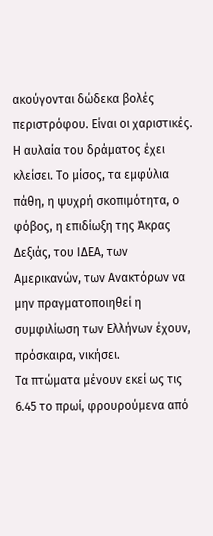ακούγονται δώδεκα βολές περιστρόφου. Είναι οι χαριστικές. Η αυλαία του δράματος έχει κλείσει. Το μίσος, τα εμφύλια πάθη, η ψυχρή σκοπιμότητα, ο φόβος, η επιδίωξη της Άκρας Δεξιάς, του ΙΔΕΑ, των Αμερικανών, των Ανακτόρων να μην πραγματοποιηθεί η συμφιλίωση των Ελλήνων έχουν, πρόσκαιρα, νικήσει.
Τα πτώματα μένουν εκεί ως τις 6.45 το πρωί, φρουρούμενα από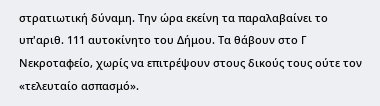στρατιωτική δύναμη. Την ώρα εκείνη τα παραλαβαίνει το υπ'αριθ. 111 αυτοκίνητο του Δήμου. Τα θάβουν στο Γ Νεκροταφείο, χωρίς να επιτρέψουν στους δικούς τους ούτε τον «τελευταίο ασπασμό».